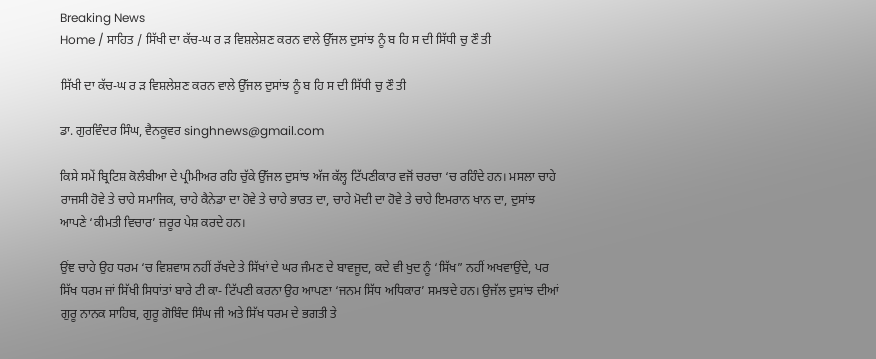Breaking News
Home / ਸਾਹਿਤ / ਸਿੱਖੀ ਦਾ ਕੱਚ-ਘ ਰ ੜ ਵਿਸ਼ਲੇਸ਼ਣ ਕਰਨ ਵਾਲੇ ਉੱਜਲ ਦੁਸਾਂਝ ਨੂੰ ਬ ਹਿ ਸ ਦੀ ਸਿੱਧੀ ਚੁ ਣੌ ਤੀ

ਸਿੱਖੀ ਦਾ ਕੱਚ-ਘ ਰ ੜ ਵਿਸ਼ਲੇਸ਼ਣ ਕਰਨ ਵਾਲੇ ਉੱਜਲ ਦੁਸਾਂਝ ਨੂੰ ਬ ਹਿ ਸ ਦੀ ਸਿੱਧੀ ਚੁ ਣੌ ਤੀ

ਡਾ. ਗੁਰਵਿੰਦਰ ਸਿੰਘ, ਵੈਨਕੂਵਰ singhnews@gmail.com

ਕਿਸੇ ਸਮੇਂ ਬ੍ਰਿਟਿਸ਼ ਕੋਲੰਬੀਆ ਦੇ ਪ੍ਰੀਮੀਅਰ ਰਹਿ ਚੁੱਕੇ ਉੱਜਲ ਦੁਸਾਂਝ ਅੱਜ ਕੱਲ੍ਹ ਟਿੱਪਣੀਕਾਰ ਵਜੋਂ ਚਰਚਾ ‘ਚ ਰਹਿੰਦੇ ਹਨ। ਮਸਲਾ ਚਾਹੇ ਰਾਜਸੀ ਹੋਵੇ ਤੇ ਚਾਹੇ ਸਮਾਜਿਕ, ਚਾਹੇ ਕੈਨੇਡਾ ਦਾ ਹੋਵੇ ਤੇ ਚਾਹੇ ਭਾਰਤ ਦਾ, ਚਾਹੇ ਮੋਦੀ ਦਾ ਹੋਵੇ ਤੇ ਚਾਹੇ ਇਮਰਾਨ ਖਾਨ ਦਾ, ਦੁਸਾਂਝ ਆਪਣੇ ‘ਕੀਮਤੀ ਵਿਚਾਰ’ ਜ਼ਰੂਰ ਪੇਸ਼ ਕਰਦੇ ਹਨ।

ਉਂਞ ਚਾਹੇ ਉਹ ਧਰਮ ‘ਚ ਵਿਸ਼ਵਾਸ ਨਹੀਂ ਰੱਖਦੇ ਤੇ ਸਿੱਖਾਂ ਦੇ ਘਰ ਜੰਮਣ ਦੇ ਬਾਵਜੂਦ, ਕਦੇ ਵੀ ਖੁਦ ਨੂੰ ‘ਸਿੱਖ” ਨਹੀਂ ਅਖਵਾਉਂਦੇ, ਪਰ ਸਿੱਖ ਧਰਮ ਜਾਂ ਸਿੱਖੀ ਸਿਧਾਂਤਾਂ ਬਾਰੇ ਟੀ ਕਾ- ਟਿੱਪਣੀ ਕਰਨਾ ਉਹ ਆਪਣਾ ‘ਜਨਮ ਸਿੱਧ ਅਧਿਕਾਰ’ ਸਮਝਦੇ ਹਨ। ਉਜੱਲ ਦੁਸਾਂਝ ਦੀਆਂ ਗੁਰੂ ਨਾਨਕ ਸਾਹਿਬ, ਗੁਰੂ ਗੋਬਿੰਦ ਸਿੰਘ ਜੀ ਅਤੇ ਸਿੱਖ ਧਰਮ ਦੇ ਭਗਤੀ ਤੇ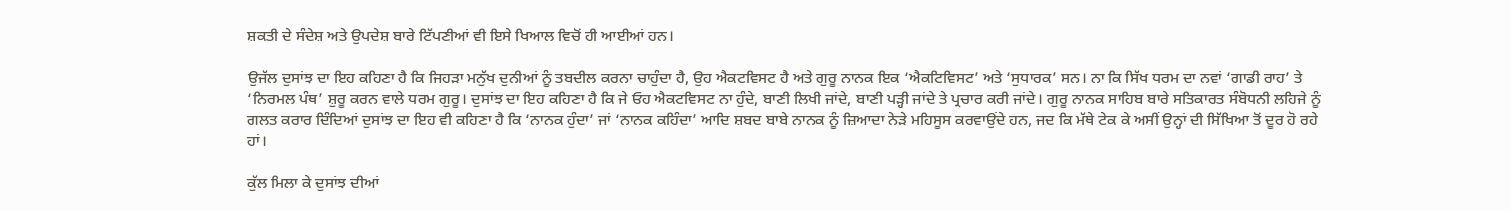ਸ਼ਕਤੀ ਦੇ ਸੰਦੇਸ਼ ਅਤੇ ਉਪਦੇਸ਼ ਬਾਰੇ ਟਿੱਪਣੀਆਂ ਵੀ ਇਸੇ ਖਿਆਲ ਵਿਚੋਂ ਹੀ ਆਈਆਂ ਹਨ।

ਉਜੱਲ ਦੁਸਾਂਝ ਦਾ ਇਹ ਕਹਿਣਾ ਹੈ ਕਿ ਜਿਹੜਾ ਮਨੁੱਖ ਦੁਨੀਆਂ ਨੂੰ ਤਬਦੀਲ ਕਰਨਾ ਚਾਹੁੰਦਾ ਹੈ, ਉਹ ਐਕਟਵਿਸਟ ਹੈ ਅਤੇ ਗੁਰੂ ਨਾਨਕ ਇਕ ‘ਐਕਟਿਵਿਸਟ’ ਅਤੇ ‘ਸੁਧਾਰਕ’ ਸਨ। ਨਾ ਕਿ ਸਿੱਖ ਧਰਮ ਦਾ ਨਵਾਂ ‘ਗਾਡੀ ਰਾਹ’ ਤੇ ‘ਨਿਰਮਲ ਪੰਥ’ ਸ਼ੁਰੂ ਕਰਨ ਵਾਲੇ ਧਰਮ ਗੁਰੂ। ਦੁਸਾਂਝ ਦਾ ਇਹ ਕਹਿਣਾ ਹੈ ਕਿ ਜੇ ਓਹ ਐਕਟਵਿਸਟ ਨਾ ਹੁੰਦੇ, ਬਾਣੀ ਲਿਖੀ ਜਾਂਦੇ, ਬਾਣੀ ਪੜ੍ਹੀ ਜਾਂਦੇ ਤੇ ਪ੍ਰਚਾਰ ਕਰੀ ਜਾਂਦੇ। ਗੁਰੂ ਨਾਨਕ ਸਾਹਿਬ ਬਾਰੇ ਸਤਿਕਾਰਤ ਸੰਬੋਧਨੀ ਲਹਿਜੇ ਨੂੰ ਗਲਤ ਕਰਾਰ ਦਿੰਦਿਆਂ ਦੁਸਾਂਝ ਦਾ ਇਹ ਵੀ ਕਹਿਣਾ ਹੈ ਕਿ ‘ਨਾਨਕ ਹੁੰਦਾ’ ਜਾਂ ‘ਨਾਨਕ ਕਹਿੰਦਾ’ ਆਦਿ ਸ਼ਬਦ ਬਾਬੇ ਨਾਨਕ ਨੂੰ ਜ਼ਿਆਦਾ ਨੇੜੇ ਮਹਿਸੂਸ ਕਰਵਾਉਂਦੇ ਹਨ, ਜਦ ਕਿ ਮੱਥੇ ਟੇਕ ਕੇ ਅਸੀਂ ਉਨ੍ਹਾਂ ਦੀ ਸਿੱਖਿਆ ਤੋਂ ਦੂਰ ਹੋ ਰਹੇ ਹਾਂ।

ਕੁੱਲ ਮਿਲਾ ਕੇ ਦੁਸਾਂਝ ਦੀਆਂ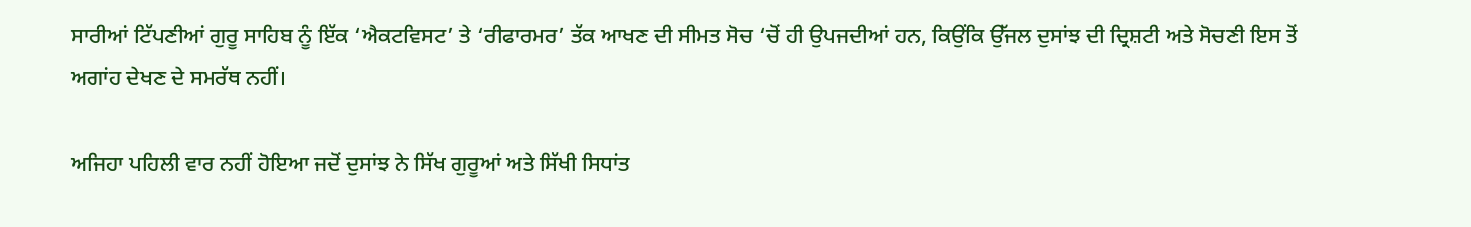ਸਾਰੀਆਂ ਟਿੱਪਣੀਆਂ ਗੁਰੂ ਸਾਹਿਬ ਨੂੰ ਇੱਕ ‘ਐਕਟਵਿਸਟ’ ਤੇ ‘ਰੀਫਾਰਮਰ’ ਤੱਕ ਆਖਣ ਦੀ ਸੀਮਤ ਸੋਚ ‘ਚੋਂ ਹੀ ਉਪਜਦੀਆਂ ਹਨ, ਕਿਉਂਕਿ ਉੱਜਲ ਦੁਸਾਂਝ ਦੀ ਦ੍ਰਿਸ਼ਟੀ ਅਤੇ ਸੋਚਣੀ ਇਸ ਤੋਂ ਅਗਾਂਹ ਦੇਖਣ ਦੇ ਸਮਰੱਥ ਨਹੀਂ।

ਅਜਿਹਾ ਪਹਿਲੀ ਵਾਰ ਨਹੀਂ ਹੋਇਆ ਜਦੋਂ ਦੁਸਾਂਝ ਨੇ ਸਿੱਖ ਗੁਰੂਆਂ ਅਤੇ ਸਿੱਖੀ ਸਿਧਾਂਤ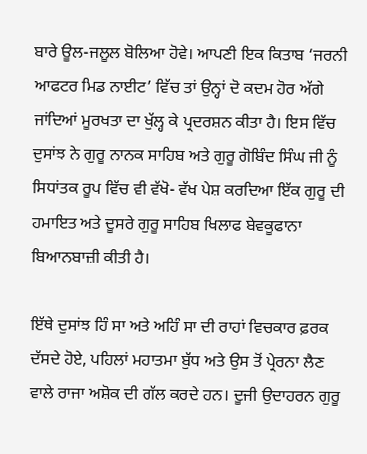ਬਾਰੇ ਊਲ-ਜਲੂਲ ਬੋਲਿਆ ਹੋਵੇ। ਆਪਣੀ ਇਕ ਕਿਤਾਬ ‘ਜਰਨੀ ਆਫਟਰ ਮਿਡ ਨਾਈਟ’ ਵਿੱਚ ਤਾਂ ਉਨ੍ਹਾਂ ਦੋ ਕਦਮ ਹੋਰ ਅੱਗੇ ਜਾਂਦਿਆਂ ਮੂਰਖਤਾ ਦਾ ਖੁੱਲ੍ਹ ਕੇ ਪ੍ਰਦਰਸ਼ਨ ਕੀਤਾ ਹੈ। ਇਸ ਵਿੱਚ ਦੁਸਾਂਝ ਨੇ ਗੁਰੂ ਨਾਨਕ ਸਾਹਿਬ ਅਤੇ ਗੁਰੂ ਗੋਬਿੰਦ ਸਿੰਘ ਜੀ ਨੂੰ ਸਿਧਾਂਤਕ ਰੂਪ ਵਿੱਚ ਵੀ ਵੱਖੋ- ਵੱਖ ਪੇਸ਼ ਕਰਦਿਆ ਇੱਕ ਗੁਰੂ ਦੀ ਹਮਾਇਤ ਅਤੇ ਦੂਸਰੇ ਗੁਰੂ ਸਾਹਿਬ ਖਿਲਾਫ ਬੇਵਕੂਫਾਨਾ ਬਿਆਨਬਾਜ਼ੀ ਕੀਤੀ ਹੈ।

ਇੱਥੇ ਦੁਸਾਂਝ ਹਿੰ ਸਾ ਅਤੇ ਅਹਿੰ ਸਾ ਦੀ ਰਾਹਾਂ ਵਿਚਕਾਰ ਫ਼ਰਕ ਦੱਸਦੇ ਹੋਏ, ਪਹਿਲਾਂ ਮਹਾਤਮਾ ਬੁੱਧ ਅਤੇ ਉਸ ਤੋਂ ਪ੍ਰੇਰਨਾ ਲੈਣ ਵਾਲੇ ਰਾਜਾ ਅਸ਼ੋਕ ਦੀ ਗੱਲ ਕਰਦੇ ਹਨ। ਦੂਜੀ ਉਦਾਹਰਨ ਗੁਰੂ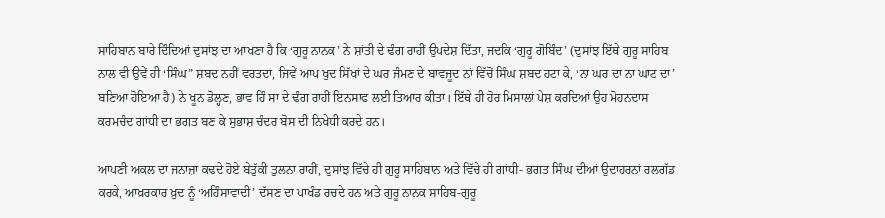ਸਾਹਿਬਾਨ ਬਾਰੇ ਦਿੰਦਿਆਂ ਦੁਸਾਂਝ ਦਾ ਆਖਣਾ ਹੈ ਕਿ ‘ਗੁਰੂ ਨਾਨਕ’ ਨੇ ਸ਼ਾਂਤੀ ਦੇ ਢੰਗ ਰਾਹੀਂ ਉਪਦੇਸ਼ ਦਿੱਤਾ, ਜਦਕਿ ‘ਗੁਰੂ ਗੋਬਿੰਦ’ (ਦੁਸਾਂਝ ਇੱਥੇ ਗੁਰੂ ਸਾਹਿਬ ਨਾਲ ਵੀ ਉਵੇਂ ਹੀ ‘ਸਿੰਘ” ਸ਼ਬਦ ਨਹੀਂ ਵਰਤਦਾ, ਜਿਵੇਂ ਆਪ ਖੁਦ ਸਿੱਖਾਂ ਦੇ ਘਰ ਜੰਮਣ ਦੇ ਬਾਵਜੂਦ ਨਾਂ ਵਿੱਚੋਂ ਸਿੰਘ ਸ਼ਬਦ ਹਟਾ ਕੇ, ‘ਨਾ ਘਰ ਦਾ ਨਾ ਘਾਟ ਦਾ’ ਬਣਿਆ ਹੋਇਆ ਹੈ) ਨੇ ਖੂਨ ਡੋਲ੍ਹਣ, ਭਾਵ ਹਿੰ ਸਾ ਦੇ ਢੰਗ ਰਾਹੀਂ ਇਨਸਾਫ ਲਈ ਤਿਆਰ ਕੀਤਾ। ਇੱਥੇ ਹੀ ਹੋਰ ਮਿਸਾਲਾਂ ਪੇਸ਼ ਕਰਦਿਆਂ ਉਹ ਮੋਹਨਦਾਸ ਕਰਮਚੰਦ ਗਾਂਧੀ ਦਾ ਭਗਤ ਬਣ ਕੇ ਸੁਭਾਸ਼ ਚੰਦਰ ਬੋਸ ਦੀ ਨਿਖੇਧੀ ਕਰਦੇ ਹਨ।

ਆਪਣੀ ਅਕਲ ਦਾ ਜਨਾਜ਼ਾ ਕਢਦੇ ਹੋਏ ਬੇਤੁੱਕੀ ਤੁਲਨਾ ਰਾਹੀਂ, ਦੁਸਾਂਝ ਵਿੱਚੇ ਹੀ ਗੁਰੂ ਸਾਹਿਬਾਨ ਅਤੇ ਵਿੱਚੇ ਹੀ ਗਾਂਧੀ- ਭਗਤ ਸਿੰਘ ਦੀਆਂ ਉਦਾਹਰਨਾਂ ਰਲਗੱਡ ਕਰਕੇ, ਆਖ਼ਰਕਾਰ ਖ਼ੁਦ ਨੂੰ ‘ਅਹਿੰਸਾਵਾਦੀ’ ਦੱਸਣ ਦਾ ਪਾਖੰਡ ਰਚਦੇ ਹਨ ਅਤੇ ਗੁਰੂ ਨਾਨਕ ਸਾਹਿਬ-ਗੁਰੂ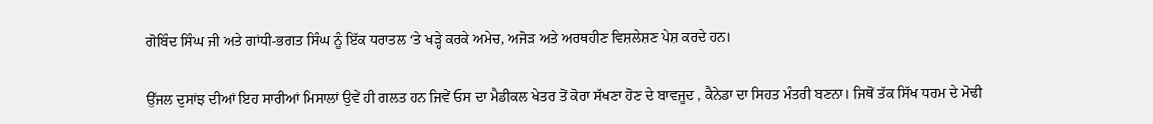ਗੋਬਿੰਦ ਸਿੰਘ ਜੀ ਅਤੇ ਗਾਂਧੀ-ਭਗਤ ਸਿੰਘ ਨੂੰ ਇੱਕ ਧਰਾਤਲ ‘ਤੇ ਖੜ੍ਹੇ ਕਰਕੇ ਅਮੇਚ, ਅਜੋੜ ਅਤੇ ਅਰਥਹੀਣ ਵਿਸ਼ਲੇਸ਼ਣ ਪੇਸ਼ ਕਰਦੇ ਹਨ।

ਉੱਜਲ ਦੁਸਾਂਝ ਦੀਆਂ ਇਹ ਸਾਰੀਆਂ ਮਿਸਾਲਾਂ ਉਵੇਂ ਹੀ ਗਲਤ ਹਨ ਜਿਵੇਂ ਓਸ ਦਾ ਮੈਡੀਕਲ ਖੇਤਰ ਤੋਂ ਕੋਰਾ ਸੱਖਣਾ ਹੋਣ ਦੇ ਬਾਵਜੂਦ , ਕੈਨੇਡਾ ਦਾ ਸਿਹਤ ਮੰਤਰੀ ਬਣਨਾ। ਜਿਥੋਂ ਤੱਕ ਸਿੱਖ ਧਰਮ ਦੇ ਮੋਢੀ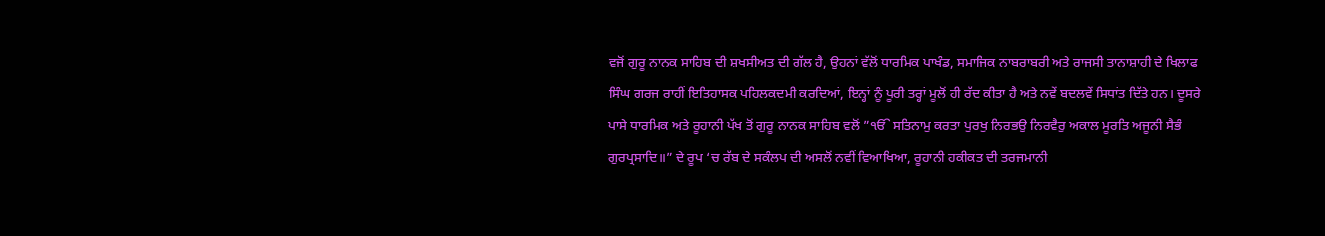ਵਜੋਂ ਗੁਰੂ ਨਾਨਕ ਸਾਹਿਬ ਦੀ ਸ਼ਖਸੀਅਤ ਦੀ ਗੱਲ ਹੈ, ਉਹਨਾਂ ਵੱਲੋਂ ਧਾਰਮਿਕ ਪਾਖੰਡ, ਸਮਾਜਿਕ ਨਾਬਰਾਬਰੀ ਅਤੇ ਰਾਜਸੀ ਤਾਨਾਸ਼ਾਹੀ ਦੇ ਖਿਲਾਫ ਸਿੰਘ ਗਰਜ ਰਾਹੀਂ ਇਤਿਹਾਸਕ ਪਹਿਲਕਦਮੀ ਕਰਦਿਆਂ, ਇਨ੍ਹਾਂ ਨੂੰ ਪੂਰੀ ਤਰ੍ਹਾਂ ਮੂਲੋਂ ਹੀ ਰੱਦ ਕੀਤਾ ਹੈ ਅਤੇ ਨਵੇਂ ਬਦਲਵੇਂ ਸਿਧਾਂਤ ਦਿੱਤੇ ਹਨ। ਦੂਸਰੇ ਪਾਸੇ ਧਾਰਮਿਕ ਅਤੇ ਰੂਹਾਨੀ ਪੱਖ ਤੋਂ ਗੁਰੂ ਨਾਨਕ ਸਾਹਿਬ ਵਲੋਂ ”ੴ ਸਤਿਨਾਮੁ ਕਰਤਾ ਪੁਰਖੁ ਨਿਰਭਉ ਨਿਰਵੈਰੁ ਅਕਾਲ ਮੂਰਤਿ ਅਜੂਨੀ ਸੈਭੰ ਗੁਰਪ੍ਰਸਾਦਿ॥” ਦੇ ਰੂਪ ‘ਚ ਰੱਬ ਦੇ ਸਕੰਲਪ ਦੀ ਅਸਲੋਂ ਨਵੀਂ ਵਿਆਖਿਆ, ਰੂਹਾਨੀ ਹਕੀਕਤ ਦੀ ਤਰਜਮਾਨੀ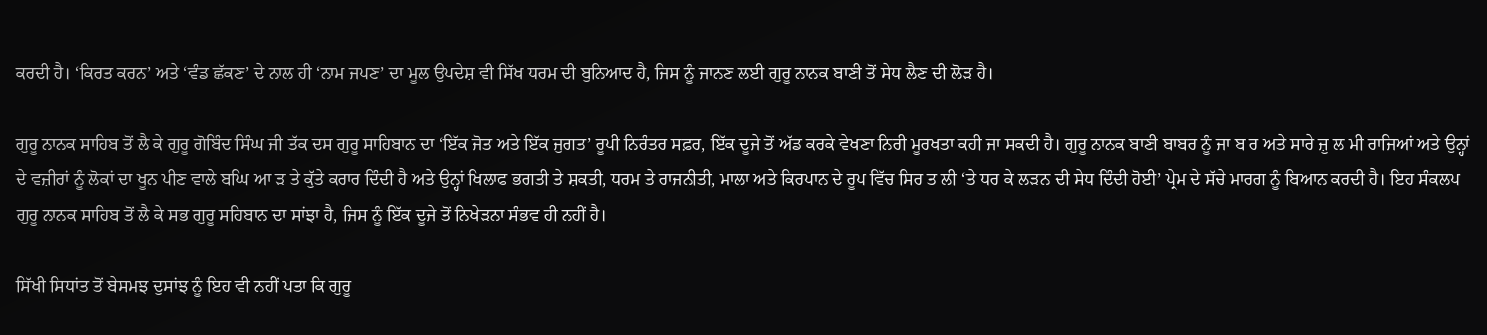ਕਰਦੀ ਹੈ। ‘ਕਿਰਤ ਕਰਨ’ ਅਤੇ ‘ਵੰਡ ਛੱਕਣ’ ਦੇ ਨਾਲ ਹੀ ‘ਨਾਮ ਜਪਣ’ ਦਾ ਮੂਲ ਉਪਦੇਸ਼ ਵੀ ਸਿੱਖ ਧਰਮ ਦੀ ਬੁਨਿਆਦ ਹੈ, ਜਿਸ ਨੂੰ ਜਾਨਣ ਲਈ ਗੁਰੂ ਨਾਨਕ ਬਾਣੀ ਤੋਂ ਸੇਧ ਲੈਣ ਦੀ ਲੋੜ ਹੈ।

ਗੁਰੂ ਨਾਨਕ ਸਾਹਿਬ ਤੋਂ ਲੈ ਕੇ ਗੁਰੂ ਗੋਬਿੰਦ ਸਿੰਘ ਜੀ ਤੱਕ ਦਸ ਗੁਰੂ ਸਾਹਿਬਾਨ ਦਾ ‘ਇੱਕ ਜੋਤ ਅਤੇ ਇੱਕ ਜੁਗਤ’ ਰੂਪੀ ਨਿਰੰਤਰ ਸਫ਼ਰ, ਇੱਕ ਦੂਜੇ ਤੋਂ ਅੱਡ ਕਰਕੇ ਵੇਖਣਾ ਨਿਰੀ ਮੂਰਖਤਾ ਕਹੀ ਜਾ ਸਕਦੀ ਹੈ। ਗੁਰੂ ਨਾਨਕ ਬਾਣੀ ਬਾਬਰ ਨੂੰ ਜਾ ਬ ਰ ਅਤੇ ਸਾਰੇ ਜ਼ੁ ਲ ਮੀ ਰਾਜਿਆਂ ਅਤੇ ਉਨ੍ਹਾਂ ਦੇ ਵਜ਼ੀਰਾਂ ਨੂੰ ਲੋਕਾਂ ਦਾ ਖੂਨ ਪੀਣ ਵਾਲੇ ਬਘਿ ਆ ੜ ਤੇ ਕੁੱਤੇ ਕਰਾਰ ਦਿੰਦੀ ਹੈ ਅਤੇ ਉਨ੍ਹਾਂ ਖਿਲਾਫ ਭਗਤੀ ਤੇ ਸ਼ਕਤੀ, ਧਰਮ ਤੇ ਰਾਜਨੀਤੀ, ਮਾਲਾ ਅਤੇ ਕਿਰਪਾਨ ਦੇ ਰੂਪ ਵਿੱਚ ਸਿਰ ਤ ਲੀ ‘ਤੇ ਧਰ ਕੇ ਲੜਨ ਦੀ ਸੇਧ ਦਿੰਦੀ ਹੋਈ’ ਪ੍ਰੇਮ ਦੇ ਸੱਚੇ ਮਾਰਗ ਨੂੰ ਬਿਆਨ ਕਰਦੀ ਹੈ। ਇਹ ਸੰਕਲਪ ਗੁਰੂ ਨਾਨਕ ਸਾਹਿਬ ਤੋਂ ਲੈ ਕੇ ਸਭ ਗੁਰੂ ਸਹਿਬਾਨ ਦਾ ਸਾਂਝਾ ਹੈ, ਜਿਸ ਨੂੰ ਇੱਕ ਦੂਜੇ ਤੋਂ ਨਿਖੇੜਨਾ ਸੰਭਵ ਹੀ ਨਹੀਂ ਹੈ।

ਸਿੱਖੀ ਸਿਧਾਂਤ ਤੋਂ ਬੇਸਮਝ ਦੁਸਾਂਝ ਨੂੰ ਇਹ ਵੀ ਨਹੀਂ ਪਤਾ ਕਿ ਗੁਰੂ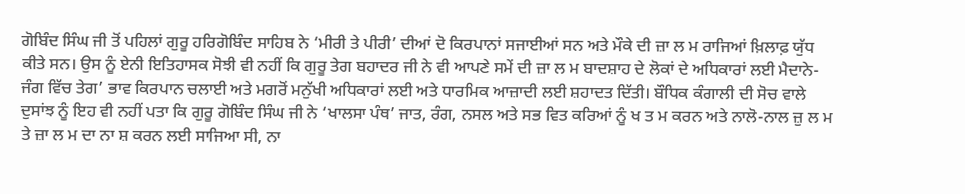ਗੋਬਿੰਦ ਸਿੰਘ ਜੀ ਤੋਂ ਪਹਿਲਾਂ ਗੁਰੂ ਹਰਿਗੋਬਿੰਦ ਸਾਹਿਬ ਨੇ ‘ਮੀਰੀ ਤੇ ਪੀਰੀ’ ਦੀਆਂ ਦੋ ਕਿਰਪਾਨਾਂ ਸਜਾਈਆਂ ਸਨ ਅਤੇ ਮੌਕੇ ਦੀ ਜ਼ਾ ਲ ਮ ਰਾਜਿਆਂ ਖ਼ਿਲਾਫ਼ ਯੁੱਧ ਕੀਤੇ ਸਨ। ਉਸ ਨੂੰ ਏਨੀ ਇਤਿਹਾਸਕ ਸੋਝੀ ਵੀ ਨਹੀਂ ਕਿ ਗੁਰੂ ਤੇਗ ਬਹਾਦਰ ਜੀ ਨੇ ਵੀ ਆਪਣੇ ਸਮੇਂ ਦੀ ਜ਼ਾ ਲ ਮ ਬਾਦਸ਼ਾਹ ਦੇ ਲੋਕਾਂ ਦੇ ਅਧਿਕਾਰਾਂ ਲਈ ਮੈਦਾਨੇ-ਜੰਗ ਵਿੱਚ ਤੇਗ’ ਭਾਵ ਕਿਰਪਾਨ ਚਲਾਈ ਅਤੇ ਮਗਰੋਂ ਮਨੁੱਖੀ ਅਧਿਕਾਰਾਂ ਲਈ ਅਤੇ ਧਾਰਮਿਕ ਆਜ਼ਾਦੀ ਲਈ ਸ਼ਹਾਦਤ ਦਿੱਤੀ। ਬੌਧਿਕ ਕੰਗਾਲੀ ਦੀ ਸੋਚ ਵਾਲੇ ਦੁਸਾਂਝ ਨੂੰ ਇਹ ਵੀ ਨਹੀਂ ਪਤਾ ਕਿ ਗੁਰੂ ਗੋਬਿੰਦ ਸਿੰਘ ਜੀ ਨੇ ‘ਖਾਲਸਾ ਪੰਥ’ ਜਾਤ, ਰੰਗ, ਨਸਲ ਅਤੇ ਸਭ ਵਿਤ ਕਰਿਆਂ ਨੂੰ ਖ ਤ ਮ ਕਰਨ ਅਤੇ ਨਾਲੋ-ਨਾਲ ਜ਼ੁ ਲ ਮ ਤੇ ਜ਼ਾ ਲ ਮ ਦਾ ਨਾ ਸ਼ ਕਰਨ ਲਈ ਸਾਜਿਆ ਸੀ, ਨਾ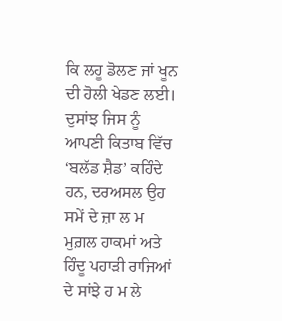ਕਿ ਲਹੂ ਡੋਲਣ ਜਾਂ ਖੂਨ ਦੀ ਹੋਲੀ ਖੇਡਣ ਲਈ। ਦੁਸਾਂਝ ਜਿਸ ਨੂੰ ਆਪਣੀ ਕਿਤਾਬ ਵਿੱਚ ‘ਬਲੱਡ ਸ਼ੈਡ’ ਕਹਿੰਦੇ ਹਨ, ਦਰਅਸਲ ਉਹ ਸਮੇਂ ਦੇ ਜ਼ਾ ਲ ਮ ਮੁਗ਼ਲ ਹਾਕਮਾਂ ਅਤੇ ਹਿੰਦੂ ਪਹਾੜੀ ਰਾਜਿਆਂ ਦੇ ਸਾਂਝੇ ਹ ਮ ਲੇ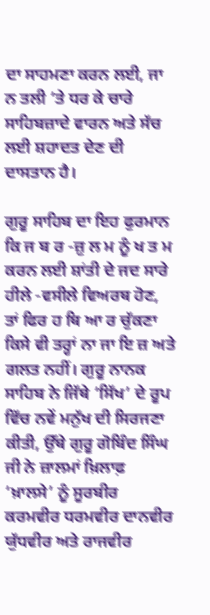ਦਾ ਸਾਹਮਣਾ ਕਰਨ ਲਈ, ਜਾ ਨ ਤਲੀ ‘ਤੇ ਧਰ ਕੇ ਚਾਰੇ ਸਾਹਿਬਜ਼ਾਦੇ ਵਾਰਨ ਅਤੇ ਸੱਚ ਲਈ ਸ਼ਹਾਦਤ ਦੇਣ ਦੀ ਦਾਸਤਾਨ ਹੈ।

ਗੁਰੂ ਸਾਹਿਬ ਦਾ ਇਹ ਫੁਰਮਾਨ ਕਿ ਜ ਬ ਰ -ਜ਼ੁ ਲ ਮ ਨੂੰ ਖ ਤ ਮ ਕਰਨ ਲਈ ਸ਼ਾਂਤੀ ਦੇ ਜਦ ਸਾਰੇ ਹੀਲੇ -ਵਸੀਲੇ ਵਿਅਰਥ ਹੋਣ, ਤਾਂ ਫਿਰ ਹ ਥਿ ਆ ਰ ਚੁੱਕਣਾ ਕਿਸੇ ਵੀ ਤਰ੍ਹਾਂ ਨਾ ਜਾ ਇ ਜ਼ ਅਤੇ ਗਲਤ ਨਹੀਂ। ਗੁਰੂ ਨਾਨਕ ਸਾਹਿਬ ਨੇ ਜਿੱਥੇ ‘ਸਿੱਖ’ ਦੇ ਰੂਪ ਵਿੱਚ ਨਵੇਂ ਮਨੁੱਖ ਦੀ ਸਿਰਜਣਾ ਕੀਤੀ, ਉੱਥੇ ਗੁਰੂ ਗੋਬਿੰਦ ਸਿੰਘ ਜੀ ਨੇ ਜ਼ਾਲਮਾਂ ਖ਼ਿਲਾਫ਼ ‘ਖ਼ਾਲਸੇ’ ਨੂੰ ਸੂਰਬੀਰ ਕਰਮਵੀਰ ਧਰਮਵੀਰ ਦਾਨਵੀਰ ਯੁੱਧਵੀਰ ਅਤੇ ਰਾਜਵੀਰ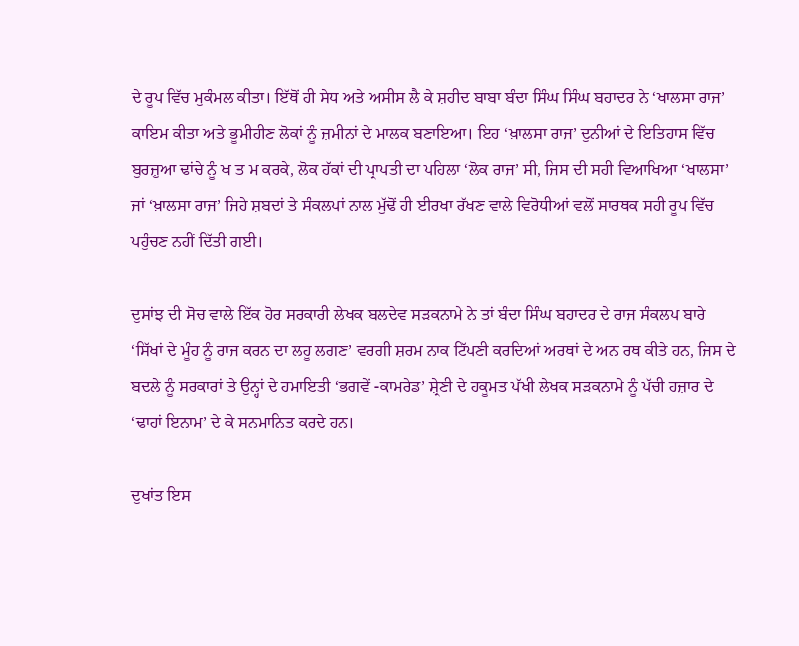ਦੇ ਰੂਪ ਵਿੱਚ ਮੁਕੰਮਲ ਕੀਤਾ। ਇੱਥੋਂ ਹੀ ਸੇਧ ਅਤੇ ਅਸੀਸ ਲੈ ਕੇ ਸ਼ਹੀਦ ਬਾਬਾ ਬੰਦਾ ਸਿੰਘ ਸਿੰਘ ਬਹਾਦਰ ਨੇ ‘ਖਾਲਸਾ ਰਾਜ’ ਕਾਇਮ ਕੀਤਾ ਅਤੇ ਭੂਮੀਹੀਣ ਲੋਕਾਂ ਨੂੰ ਜ਼ਮੀਨਾਂ ਦੇ ਮਾਲਕ ਬਣਾਇਆ। ਇਹ ‘ਖ਼ਾਲਸਾ ਰਾਜ’ ਦੁਨੀਆਂ ਦੇ ਇਤਿਹਾਸ ਵਿੱਚ ਬੁਰਜ਼ੁਆ ਢਾਂਚੇ ਨੂੰ ਖ ਤ ਮ ਕਰਕੇ, ਲੋਕ ਹੱਕਾਂ ਦੀ ਪ੍ਰਾਪਤੀ ਦਾ ਪਹਿਲਾ ‘ਲੋਕ ਰਾਜ’ ਸੀ, ਜਿਸ ਦੀ ਸਹੀ ਵਿਆਖਿਆ ‘ਖਾਲਸਾ’ ਜਾਂ ‘ਖ਼ਾਲਸਾ ਰਾਜ’ ਜਿਹੇ ਸ਼ਬਦਾਂ ਤੇ ਸੰਕਲਪਾਂ ਨਾਲ ਮੁੱਢੋਂ ਹੀ ਈਰਖਾ ਰੱਖਣ ਵਾਲੇ ਵਿਰੋਧੀਆਂ ਵਲੋਂ ਸਾਰਥਕ ਸਹੀ ਰੂਪ ਵਿੱਚ ਪਹੁੰਚਣ ਨਹੀਂ ਦਿੱਤੀ ਗਈ।

ਦੁਸਾਂਝ ਦੀ ਸੋਚ ਵਾਲੇ ਇੱਕ ਹੋਰ ਸਰਕਾਰੀ ਲੇਖਕ ਬਲਦੇਵ ਸੜਕਨਾਮੇ ਨੇ ਤਾਂ ਬੰਦਾ ਸਿੰਘ ਬਹਾਦਰ ਦੇ ਰਾਜ ਸੰਕਲਪ ਬਾਰੇ ‘ਸਿੱਖਾਂ ਦੇ ਮੂੰਹ ਨੂੰ ਰਾਜ ਕਰਨ ਦਾ ਲਹੂ ਲਗਣ’ ਵਰਗੀ ਸ਼ਰਮ ਨਾਕ ਟਿੱਪਣੀ ਕਰਦਿਆਂ ਅਰਥਾਂ ਦੇ ਅਨ ਰਥ ਕੀਤੇ ਹਨ, ਜਿਸ ਦੇ ਬਦਲੇ ਨੂੰ ਸਰਕਾਰਾਂ ਤੇ ਉਨ੍ਹਾਂ ਦੇ ਹਮਾਇਤੀ ‘ਭਗਵੇਂ -ਕਾਮਰੇਡ’ ਸ਼੍ਰੇਣੀ ਦੇ ਹਕੂਮਤ ਪੱਖੀ ਲੇਖਕ ਸੜਕਨਾਮੇ ਨੂੰ ਪੱਚੀ ਹਜ਼ਾਰ ਦੇ ‘ਢਾਹਾਂ ਇਨਾਮ’ ਦੇ ਕੇ ਸਨਮਾਨਿਤ ਕਰਦੇ ਹਨ।

ਦੁਖਾਂਤ ਇਸ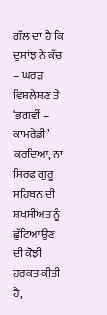ਗੱਲ ਦਾ ਹੈ ਕਿ ਦੁਸਾਂਝ ਨੇ ਕੱਚ – ਘਰੜ ਵਿਸ਼ਲੇਸ਼ਣ ਤੇ ‘ਭਗਵੀਂ – ਕਾਮਰੇਡੀ’ ਕਰਦਿਆ, ਨਾ ਸਿਰਫ ਗੁਰੂ ਸਹਿਬਨ ਦੀ ਸ਼ਖਸੀਅਤ ਨੂੰ ਛੁੱਟਿਆਉਣ ਦੀ ਕੋਝੀ ਹਰਕਤ ਕੀਤੀ ਹੈ,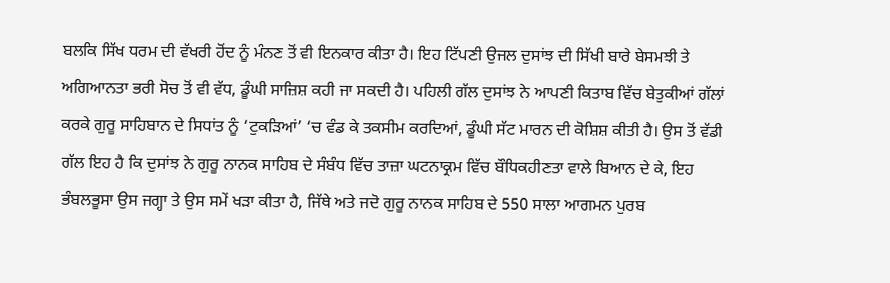ਬਲਕਿ ਸਿੱਖ ਧਰਮ ਦੀ ਵੱਖਰੀ ਹੋਂਦ ਨੂੰ ਮੰਨਣ ਤੋਂ ਵੀ ਇਨਕਾਰ ਕੀਤਾ ਹੈ। ਇਹ ਟਿੱਪਣੀ ਉਜਲ ਦੁਸਾਂਝ ਦੀ ਸਿੱਖੀ ਬਾਰੇ ਬੇਸਮਝੀ ਤੇ ਅਗਿਆਨਤਾ ਭਰੀ ਸੋਚ ਤੋਂ ਵੀ ਵੱਧ, ਡੂੰਘੀ ਸਾਜ਼ਿਸ਼ ਕਹੀ ਜਾ ਸਕਦੀ ਹੈ। ਪਹਿਲੀ ਗੱਲ ਦੁਸਾਂਝ ਨੇ ਆਪਣੀ ਕਿਤਾਬ ਵਿੱਚ ਬੇਤੁਕੀਆਂ ਗੱਲਾਂ ਕਰਕੇ ਗੁਰੂ ਸਾਹਿਬਾਨ ਦੇ ਸਿਧਾਂਤ ਨੂੰ ‘ਟੁਕੜਿਆਂ’ ‘ਚ ਵੰਡ ਕੇ ਤਕਸੀਮ ਕਰਦਿਆਂ, ਡੂੰਘੀ ਸੱਟ ਮਾਰਨ ਦੀ ਕੋਸ਼ਿਸ਼ ਕੀਤੀ ਹੈ। ਉਸ ਤੋਂ ਵੱਡੀ ਗੱਲ ਇਹ ਹੈ ਕਿ ਦੁਸਾਂਝ ਨੇ ਗੁਰੂ ਨਾਨਕ ਸਾਹਿਬ ਦੇ ਸੰਬੰਧ ਵਿੱਚ ਤਾਜ਼ਾ ਘਟਨਾਕ੍ਰਮ ਵਿੱਚ ਬੌਧਿਕਹੀਣਤਾ ਵਾਲੇ ਬਿਆਨ ਦੇ ਕੇ, ਇਹ ਭੰਬਲਭੂਸਾ ਉਸ ਜਗ੍ਹਾ ਤੇ ਉਸ ਸਮੇਂ ਖੜਾ ਕੀਤਾ ਹੈ, ਜਿੱਥੇ ਅਤੇ ਜਦੋ ਗੁਰੂ ਨਾਨਕ ਸਾਹਿਬ ਦੇ 550 ਸਾਲਾ ਆਗਮਨ ਪੁਰਬ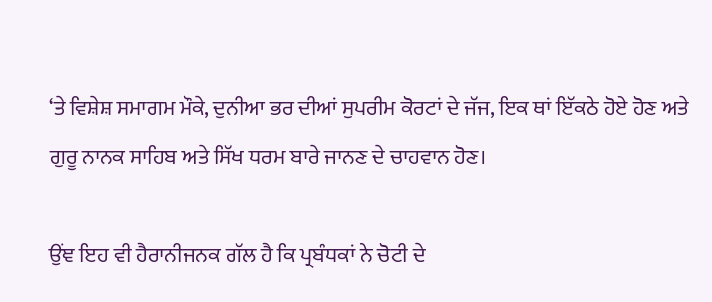‘ਤੇ ਵਿਸ਼ੇਸ਼ ਸਮਾਗਮ ਮੌਕੇ, ਦੁਨੀਆ ਭਰ ਦੀਆਂ ਸੁਪਰੀਮ ਕੋਰਟਾਂ ਦੇ ਜੱਜ, ਇਕ ਥਾਂ ਇੱਕਠੇ ਹੋਏ ਹੋਣ ਅਤੇ ਗੁਰੂ ਨਾਨਕ ਸਾਹਿਬ ਅਤੇ ਸਿੱਖ ਧਰਮ ਬਾਰੇ ਜਾਨਣ ਦੇ ਚਾਹਵਾਨ ਹੋਣ।

ਉਂਞ ਇਹ ਵੀ ਹੈਰਾਨੀਜਨਕ ਗੱਲ ਹੈ ਕਿ ਪ੍ਰਬੰਧਕਾਂ ਨੇ ਚੋਟੀ ਦੇ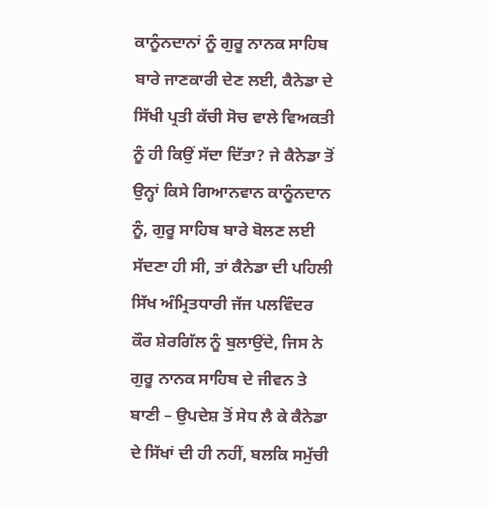ਕਾਨੂੰਨਦਾਨਾਂ ਨੂੰ ਗੁਰੂ ਨਾਨਕ ਸਾਹਿਬ ਬਾਰੇ ਜਾਣਕਾਰੀ ਦੇਣ ਲਈ, ਕੈਨੇਡਾ ਦੇ ਸਿੱਖੀ ਪ੍ਰਤੀ ਕੱਚੀ ਸੋਚ ਵਾਲੇ ਵਿਅਕਤੀ ਨੂੰ ਹੀ ਕਿਉਂ ਸੱਦਾ ਦਿੱਤਾ? ਜੇ ਕੈਨੇਡਾ ਤੋਂ ਉਨ੍ਹਾਂ ਕਿਸੇ ਗਿਆਨਵਾਨ ਕਾਨੂੰਨਦਾਨ ਨੂੰ, ਗੁਰੂ ਸਾਹਿਬ ਬਾਰੇ ਬੋਲਣ ਲਈ ਸੱਦਣਾ ਹੀ ਸੀ, ਤਾਂ ਕੈਨੇਡਾ ਦੀ ਪਹਿਲੀ ਸਿੱਖ ਅੰਮ੍ਰਿਤਧਾਰੀ ਜੱਜ ਪਲਵਿੰਦਰ ਕੌਰ ਸ਼ੇਰਗਿੱਲ ਨੂੰ ਬੁਲਾਉਂਦੇ, ਜਿਸ ਨੇ ਗੁਰੂ ਨਾਨਕ ਸਾਹਿਬ ਦੇ ਜੀਵਨ ਤੇ ਬਾਣੀ – ਉਪਦੇਸ਼ ਤੋਂ ਸੇਧ ਲੈ ਕੇ ਕੈਨੇਡਾ ਦੇ ਸਿੱਖਾਂ ਦੀ ਹੀ ਨਹੀਂ, ਬਲਕਿ ਸਮੁੱਚੀ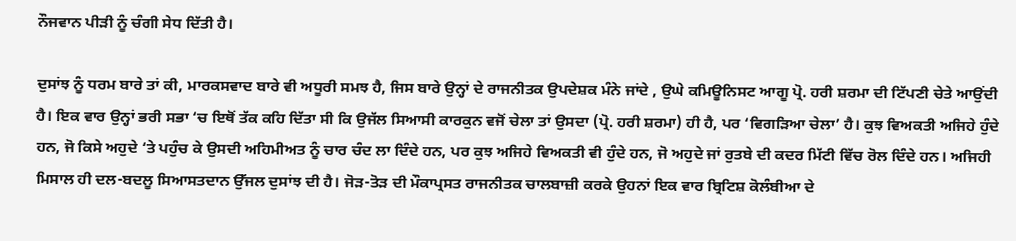ਨੌਜਵਾਨ ਪੀੜੀ ਨੂੰ ਚੰਗੀ ਸੇਧ ਦਿੱਤੀ ਹੈ।

ਦੁਸਾਂਝ ਨੂੰ ਧਰਮ ਬਾਰੇ ਤਾਂ ਕੀ, ਮਾਰਕਸਵਾਦ ਬਾਰੇ ਵੀ ਅਧੂਰੀ ਸਮਝ ਹੈ, ਜਿਸ ਬਾਰੇ ਉਨ੍ਹਾਂ ਦੇ ਰਾਜਨੀਤਕ ਉਪਦੇਸ਼ਕ ਮੰਨੇ ਜਾਂਦੇ , ਉਘੇ ਕਮਿਊਨਿਸਟ ਆਗੂ ਪ੍ਰੋ. ਹਰੀ ਸ਼ਰਮਾ ਦੀ ਟਿੱਪਣੀ ਚੇਤੇ ਆਉਂਦੀ ਹੈ। ਇਕ ਵਾਰ ਉਨ੍ਹਾਂ ਭਰੀ ਸਭਾ ‘ਚ ਇਥੋਂ ਤੱਕ ਕਹਿ ਦਿੱਤਾ ਸੀ ਕਿ ਉਜੱਲ ਸਿਆਸੀ ਕਾਰਕੁਨ ਵਜੋਂ ਚੇਲਾ ਤਾਂ ਉਸਦਾ (ਪ੍ਰੋ. ਹਰੀ ਸ਼ਰਮਾ) ਹੀ ਹੈ, ਪਰ ‘ਵਿਗੜਿਆ ਚੇਲਾ’ ਹੈ। ਕੁਝ ਵਿਅਕਤੀ ਅਜਿਹੇ ਹੁੰਦੇ ਹਨ, ਜੋ ਕਿਸੇ ਅਹੁਦੇ ‘ਤੇ ਪਹੁੰਚ ਕੇ ਉਸਦੀ ਅਹਿਮੀਅਤ ਨੂੰ ਚਾਰ ਚੰਦ ਲਾ ਦਿੰਦੇ ਹਨ, ਪਰ ਕੁਝ ਅਜਿਹੇ ਵਿਅਕਤੀ ਵੀ ਹੁੰਦੇ ਹਨ, ਜੋ ਅਹੁਦੇ ਜਾਂ ਰੁਤਬੇ ਦੀ ਕਦਰ ਮਿੱਟੀ ਵਿੱਚ ਰੋਲ ਦਿੰਦੇ ਹਨ। ਅਜਿਹੀ ਮਿਸਾਲ ਹੀ ਦਲ-ਬਦਲੂ ਸਿਆਸਤਦਾਨ ਉੱਜਲ ਦੁਸਾਂਝ ਦੀ ਹੈ। ਜੋੜ-ਤੋੜ ਦੀ ਮੌਕਾਪ੍ਰਸਤ ਰਾਜਨੀਤਕ ਚਾਲਬਾਜ਼ੀ ਕਰਕੇ ਉਹਨਾਂ ਇਕ ਵਾਰ ਬ੍ਰਿਟਿਸ਼ ਕੋਲੰਬੀਆ ਦੇ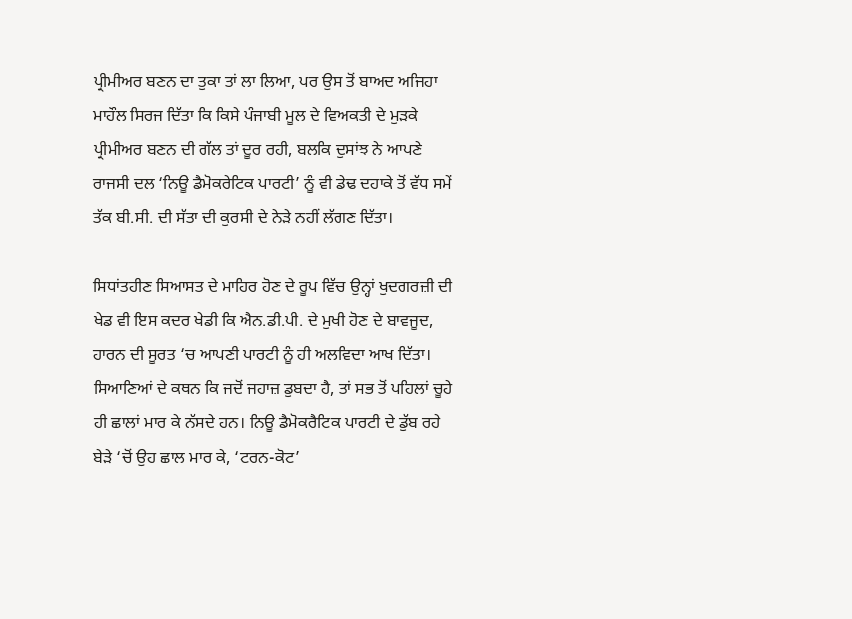ਪ੍ਰੀਮੀਅਰ ਬਣਨ ਦਾ ਤੁਕਾ ਤਾਂ ਲਾ ਲਿਆ, ਪਰ ਉਸ ਤੋਂ ਬਾਅਦ ਅਜਿਹਾ ਮਾਹੌਲ ਸਿਰਜ ਦਿੱਤਾ ਕਿ ਕਿਸੇ ਪੰਜਾਬੀ ਮੂਲ ਦੇ ਵਿਅਕਤੀ ਦੇ ਮੁੜਕੇ ਪ੍ਰੀਮੀਅਰ ਬਣਨ ਦੀ ਗੱਲ ਤਾਂ ਦੂਰ ਰਹੀ, ਬਲਕਿ ਦੁਸਾਂਝ ਨੇ ਆਪਣੇ ਰਾਜਸੀ ਦਲ ‘ਨਿਊ ਡੈਮੋਕਰੇਟਿਕ ਪਾਰਟੀ’ ਨੂੰ ਵੀ ਡੇਢ ਦਹਾਕੇ ਤੋਂ ਵੱਧ ਸਮੇਂ ਤੱਕ ਬੀ.ਸੀ. ਦੀ ਸੱਤਾ ਦੀ ਕੁਰਸੀ ਦੇ ਨੇੜੇ ਨਹੀਂ ਲੱਗਣ ਦਿੱਤਾ।

ਸਿਧਾਂਤਹੀਣ ਸਿਆਸਤ ਦੇ ਮਾਹਿਰ ਹੋਣ ਦੇ ਰੂਪ ਵਿੱਚ ਉਨ੍ਹਾਂ ਖੁਦਗਰਜ਼ੀ ਦੀ ਖੇਡ ਵੀ ਇਸ ਕਦਰ ਖੇਡੀ ਕਿ ਐਨ.ਡੀ.ਪੀ. ਦੇ ਮੁਖੀ ਹੋਣ ਦੇ ਬਾਵਜੂਦ, ਹਾਰਨ ਦੀ ਸੂਰਤ ‘ਚ ਆਪਣੀ ਪਾਰਟੀ ਨੂੰ ਹੀ ਅਲਵਿਦਾ ਆਖ ਦਿੱਤਾ। ਸਿਆਣਿਆਂ ਦੇ ਕਥਨ ਕਿ ਜਦੋਂ ਜਹਾਜ਼ ਡੁਬਦਾ ਹੈ, ਤਾਂ ਸਭ ਤੋਂ ਪਹਿਲਾਂ ਚੂਹੇ ਹੀ ਛਾਲਾਂ ਮਾਰ ਕੇ ਨੱਸਦੇ ਹਨ। ਨਿਊ ਡੈਮੋਕਰੈਟਿਕ ਪਾਰਟੀ ਦੇ ਡੁੱਬ ਰਹੇ ਬੇੜੇ ‘ਚੋਂ ਉਹ ਛਾਲ ਮਾਰ ਕੇ, ‘ਟਰਨ-ਕੋਟ’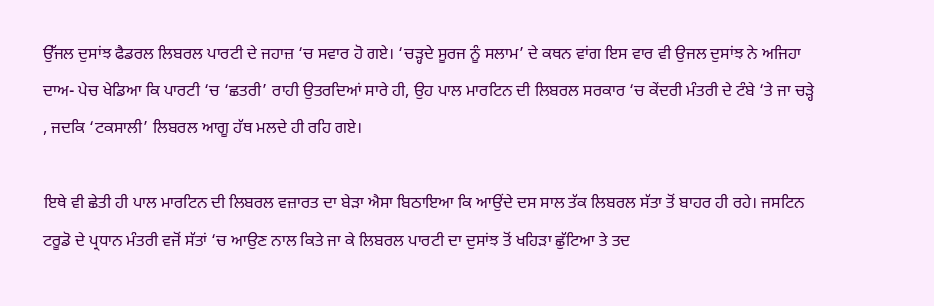ਉੱਜਲ ਦੁਸਾਂਝ ਫੈਡਰਲ ਲਿਬਰਲ ਪਾਰਟੀ ਦੇ ਜਹਾਜ਼ ‘ਚ ਸਵਾਰ ਹੋ ਗਏ। ‘ਚੜ੍ਹਦੇ ਸੂਰਜ ਨੂੰ ਸਲਾਮ’ ਦੇ ਕਥਨ ਵਾਂਗ ਇਸ ਵਾਰ ਵੀ ਉਜਲ ਦੁਸਾਂਝ ਨੇ ਅਜਿਹਾ ਦਾਅ- ਪੇਚ ਖੇਡਿਆ ਕਿ ਪਾਰਟੀ ‘ਚ ‘ਛਤਰੀ’ ਰਾਹੀ ਉਤਰਦਿਆਂ ਸਾਰੇ ਹੀ, ਉਹ ਪਾਲ ਮਾਰਟਿਨ ਦੀ ਲਿਬਰਲ ਸਰਕਾਰ ‘ਚ ਕੇਂਦਰੀ ਮੰਤਰੀ ਦੇ ਟੰਬੇ ‘ਤੇ ਜਾ ਚੜ੍ਹੇ , ਜਦਕਿ ‘ਟਕਸਾਲੀ’ ਲਿਬਰਲ ਆਗੂ ਹੱਥ ਮਲਦੇ ਹੀ ਰਹਿ ਗਏ।

ਇਥੇ ਵੀ ਛੇਤੀ ਹੀ ਪਾਲ ਮਾਰਟਿਨ ਦੀ ਲਿਬਰਲ ਵਜ਼ਾਰਤ ਦਾ ਬੇੜਾ ਐਸਾ ਬਿਠਾਇਆ ਕਿ ਆਉਂਦੇ ਦਸ ਸਾਲ ਤੱਕ ਲਿਬਰਲ ਸੱਤਾ ਤੋਂ ਬਾਹਰ ਹੀ ਰਹੇ। ਜਸਟਿਨ ਟਰੂਡੋ ਦੇ ਪ੍ਰਧਾਨ ਮੰਤਰੀ ਵਜੋਂ ਸੱਤਾਂ ‘ਚ ਆਉਣ ਨਾਲ ਕਿਤੇ ਜਾ ਕੇ ਲਿਬਰਲ ਪਾਰਟੀ ਦਾ ਦੁਸਾਂਝ ਤੋਂ ਖਹਿੜਾ ਛੁੱਟਿਆ ਤੇ ਤਦ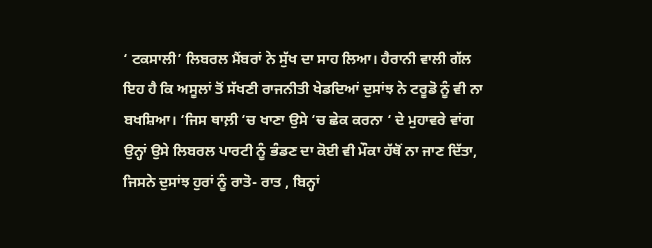‘ ਟਕਸਾਲੀ’ ਲਿਬਰਲ ਮੈਂਬਰਾਂ ਨੇ ਸੁੱਖ ਦਾ ਸਾਹ ਲਿਆ। ਹੈਰਾਨੀ ਵਾਲੀ ਗੱਲ ਇਹ ਹੈ ਕਿ ਅਸੂਲਾਂ ਤੋਂ ਸੱਖਣੀ ਰਾਜਨੀਤੀ ਖੇਡਦਿਆਂ ਦੁਸਾਂਝ ਨੇ ਟਰੂਡੋ ਨੂੰ ਵੀ ਨਾ ਬਖਸ਼ਿਆ। ‘ਜਿਸ ਥਾਲ਼ੀ ‘ਚ ਖਾਣਾ ਉਸੇ ‘ਚ ਛੇਕ ਕਰਨਾ ‘ ਦੇ ਮੁਹਾਵਰੇ ਵਾਂਗ ਉਨ੍ਹਾਂ ਉਸੇ ਲਿਬਰਲ ਪਾਰਟੀ ਨੂੰ ਭੰਡਣ ਦਾ ਕੋਈ ਵੀ ਮੌਕਾ ਹੱਥੋਂ ਨਾ ਜਾਣ ਦਿੱਤਾ, ਜਿਸਨੇ ਦੁਸਾਂਝ ਹੁਰਾਂ ਨੂੰ ਰਾਤੋ- ਰਾਤ , ਬਿਨ੍ਹਾਂ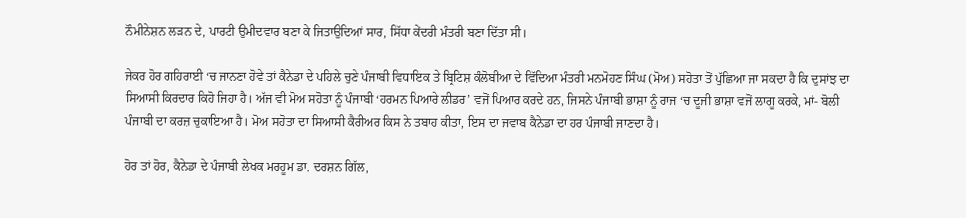ਨੌਮੀਨੇਸ਼ਨ ਲੜਨ ਦੇ, ਪਾਰਟੀ ਉਮੀਦਵਾਰ ਬਣਾ ਕੇ ਜਿਤਾਉਦਿਆਂ ਸਾਰ, ਸਿੱਧਾ ਕੇਂਦਰੀ ਮੰਤਰੀ ਬਣਾ ਦਿੱਤਾ ਸੀ।

ਜੇਕਰ ਹੋਰ ਗਹਿਰਾਈ ‘ਚ ਜਾਨਣਾ ਹੋਵੇ ਤਾਂ ਕੈਨੇਡਾ ਦੇ ਪਹਿਲੇ ਚੁਣੇ ਪੰਜਾਬੀ ਵਿਧਾਇਕ ਤੇ ਬ੍ਰਿਟਿਸ਼ ਕੰਲੋਬੀਆ ਦੇ ਵਿੱਦਿਆ ਮੰਤਰੀ ਮਨਮੋਹਣ ਸਿੰਘ (ਮੋਅ) ਸਹੋਤਾ ਤੋਂ ਪੁੱਛਿਆ ਜਾ ਸਕਦਾ ਹੈ ਕਿ ਦੁਸਾਂਝ ਦਾ ਸਿਆਸੀ ਕਿਰਦਾਰ ਕਿਹੋ ਜਿਹਾ ਹੈ। ਅੱਜ ਵੀ ਮੋਅ ਸਹੋਤਾ ਨੂੰ ਪੰਜਾਬੀ ‘ਹਰਮਨ ਪਿਆਰੇ ਲੀਡਰ’ ਵਜੋਂ ਪਿਆਰ ਕਰਦੇ ਹਨ, ਜਿਸਨੇ ਪੰਜਾਬੀ ਭਾਸ਼ਾ ਨੂੰ ਰਾਜ ‘ਚ ਦੂਜੀ ਭਾਸ਼ਾ ਵਜੋਂ ਲਾਗੂ ਕਰਕੇ, ਮਾਂ- ਬੋਲੀ ਪੰਜਾਬੀ ਦਾ ਕਰਜ਼ ਚੁਕਾਇਆ ਹੈ। ਮੋਅ ਸਹੋਤਾ ਦਾ ਸਿਆਸੀ ਕੈਰੀਅਰ ਕਿਸ ਨੇ ਤਬਾਹ ਕੀਤਾ, ਇਸ ਦਾ ਜਵਾਬ ਕੈਨੇਡਾ ਦਾ ਹਰ ਪੰਜਾਬੀ ਜਾਣਦਾ ਹੈ।

ਹੋਰ ਤਾਂ ਹੋਰ, ਕੈਨੇਡਾ ਦੇ ਪੰਜਾਬੀ ਲੇਖਕ ਮਰਹੂਮ ਡਾ. ਦਰਸ਼ਨ ਗਿੱਲ,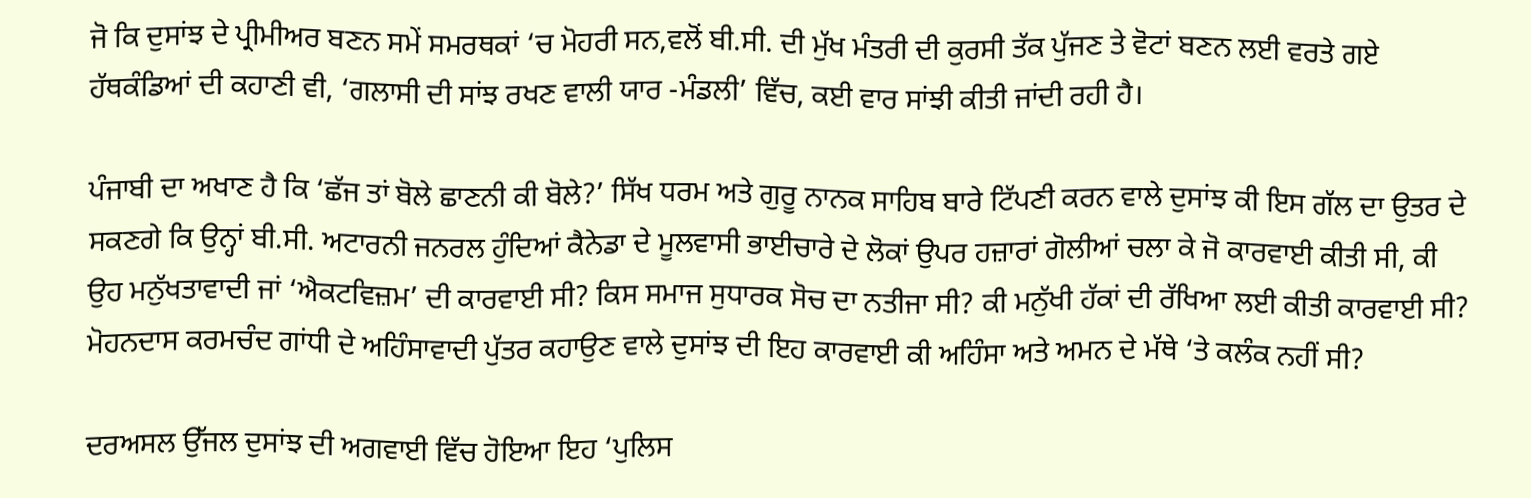ਜੋ ਕਿ ਦੁਸਾਂਝ ਦੇ ਪ੍ਰੀਮੀਅਰ ਬਣਨ ਸਮੇਂ ਸਮਰਥਕਾਂ ‘ਚ ਮੋਹਰੀ ਸਨ,ਵਲੋਂ ਬੀ.ਸੀ. ਦੀ ਮੁੱਖ ਮੰਤਰੀ ਦੀ ਕੁਰਸੀ ਤੱਕ ਪੁੱਜਣ ਤੇ ਵੋਟਾਂ ਬਣਨ ਲਈ ਵਰਤੇ ਗਏ ਹੱਥਕੰਡਿਆਂ ਦੀ ਕਹਾਣੀ ਵੀ, ‘ਗਲਾਸੀ ਦੀ ਸਾਂਝ ਰਖਣ ਵਾਲੀ ਯਾਰ -ਮੰਡਲੀ’ ਵਿੱਚ, ਕਈ ਵਾਰ ਸਾਂਝੀ ਕੀਤੀ ਜਾਂਦੀ ਰਹੀ ਹੈ।

ਪੰਜਾਬੀ ਦਾ ਅਖਾਣ ਹੈ ਕਿ ‘ਛੱਜ ਤਾਂ ਬੋਲੇ ਛਾਣਨੀ ਕੀ ਬੋਲੇ?’ ਸਿੱਖ ਧਰਮ ਅਤੇ ਗੁਰੂ ਨਾਨਕ ਸਾਹਿਬ ਬਾਰੇ ਟਿੱਪਣੀ ਕਰਨ ਵਾਲੇ ਦੁਸਾਂਝ ਕੀ ਇਸ ਗੱਲ ਦਾ ਉਤਰ ਦੇ ਸਕਣਗੇ ਕਿ ਉਨ੍ਹਾਂ ਬੀ.ਸੀ. ਅਟਾਰਨੀ ਜਨਰਲ ਹੁੰਦਿਆਂ ਕੈਨੇਡਾ ਦੇ ਮੂਲਵਾਸੀ ਭਾਈਚਾਰੇ ਦੇ ਲੋਕਾਂ ਉਪਰ ਹਜ਼ਾਰਾਂ ਗੋਲੀਆਂ ਚਲਾ ਕੇ ਜੋ ਕਾਰਵਾਈ ਕੀਤੀ ਸੀ, ਕੀ ਉਹ ਮਨੁੱਖਤਾਵਾਦੀ ਜਾਂ ‘ਐਕਟਵਿਜ਼ਮ’ ਦੀ ਕਾਰਵਾਈ ਸੀ? ਕਿਸ ਸਮਾਜ ਸੁਧਾਰਕ ਸੋਚ ਦਾ ਨਤੀਜਾ ਸੀ? ਕੀ ਮਨੁੱਖੀ ਹੱਕਾਂ ਦੀ ਰੱਖਿਆ ਲਈ ਕੀਤੀ ਕਾਰਵਾਈ ਸੀ? ਮੋਹਨਦਾਸ ਕਰਮਚੰਦ ਗਾਂਧੀ ਦੇ ਅਹਿੰਸਾਵਾਦੀ ਪੁੱਤਰ ਕਹਾਉਣ ਵਾਲੇ ਦੁਸਾਂਝ ਦੀ ਇਹ ਕਾਰਵਾਈ ਕੀ ਅਹਿੰਸਾ ਅਤੇ ਅਮਨ ਦੇ ਮੱਥੇ ‘ਤੇ ਕਲੰਕ ਨਹੀਂ ਸੀ?

ਦਰਅਸਲ ਉੱਜਲ ਦੁਸਾਂਝ ਦੀ ਅਗਵਾਈ ਵਿੱਚ ਹੋਇਆ ਇਹ ‘ਪੁਲਿਸ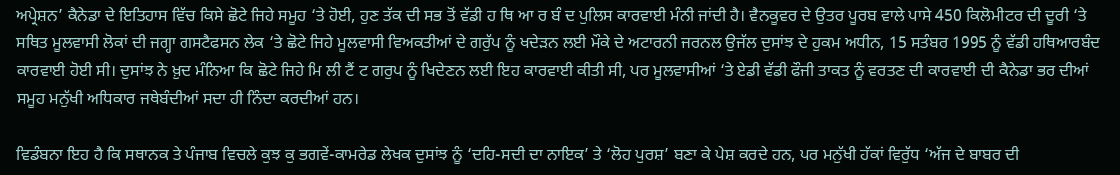ਅਪ੍ਰੇਸ਼ਨ’ ਕੈਨੇਡਾ ਦੇ ਇਤਿਹਾਸ ਵਿੱਚ ਕਿਸੇ ਛੋਟੇ ਜਿਹੇ ਸਮੂਹ ‘ਤੇ ਹੋਈ, ਹੁਣ ਤੱਕ ਦੀ ਸਭ ਤੋਂ ਵੱਡੀ ਹ ਥਿ ਆ ਰ ਬੰ ਦ ਪੁਲਿਸ ਕਾਰਵਾਈ ਮੰਨੀ ਜਾਂਦੀ ਹੈ। ਵੈਨਕੂਵਰ ਦੇ ਉਤਰ ਪੂਰਬ ਵਾਲੇ ਪਾਸੇ 450 ਕਿਲੋਮੀਟਰ ਦੀ ਦੂਰੀ ‘ਤੇ ਸਥਿਤ ਮੂਲਵਾਸੀ ਲੋਕਾਂ ਦੀ ਜਗ੍ਹਾ ਗਸਟੈਫਸਨ ਲੇਕ ‘ਤੇ ਛੋਟੇ ਜਿਹੇ ਮੂਲਵਾਸੀ ਵਿਅਕਤੀਆਂ ਦੇ ਗਰੁੱਪ ਨੂੰ ਖਦੇੜਨ ਲਈ ਮੌਕੇ ਦੇ ਅਟਾਰਨੀ ਜਰਨਲ ਉਜੱਲ ਦੁਸਾਂਝ ਦੇ ਹੁਕਮ ਅਧੀਨ, 15 ਸਤੰਬਰ 1995 ਨੂੰ ਵੱਡੀ ਹਥਿਆਰਬੰਦ ਕਾਰਵਾਈ ਹੋਈ ਸੀ। ਦੁਸਾਂਝ ਨੇ ਖ਼ੁਦ ਮੰਨਿਆ ਕਿ ਛੋਟੇ ਜਿਹੇ ਮਿ ਲੀ ਟੈਂ ਟ ਗਰੁਪ ਨੂੰ ਖਿਦੇਣਨ ਲਈ ਇਹ ਕਾਰਵਾਈ ਕੀਤੀ ਸੀ, ਪਰ ਮੂਲਵਾਸੀਆਂ ‘ਤੇ ਏਡੀ ਵੱਡੀ ਫੌਜੀ ਤਾਕਤ ਨੂੰ ਵਰਤਣ ਦੀ ਕਾਰਵਾਈ ਦੀ ਕੈਨੇਡਾ ਭਰ ਦੀਆਂ ਸਮੂਹ ਮਨੁੱਖੀ ਅਧਿਕਾਰ ਜਥੇਬੰਦੀਆਂ ਸਦਾ ਹੀ ਨਿੰਦਾ ਕਰਦੀਆਂ ਹਨ।

ਵਿਡੰਬਨਾ ਇਹ ਹੈ ਕਿ ਸਥਾਨਕ ਤੇ ਪੰਜਾਬ ਵਿਚਲੇ ਕੁਝ ਕੁ ਭਗਵੇਂ-ਕਾਮਰੇਡ ਲੇਖਕ ਦੁਸਾਂਝ ਨੂੰ ‘ਦਹਿ-ਸਦੀ ਦਾ ਨਾਇਕ’ ਤੇ ‘ਲੋਹ ਪੁਰਸ਼’ ਬਣਾ ਕੇ ਪੇਸ਼ ਕਰਦੇ ਹਨ, ਪਰ ਮਨੁੱਖੀ ਹੱਕਾਂ ਵਿਰੁੱਧ ‘ਅੱਜ ਦੇ ਬਾਬਰ ਦੀ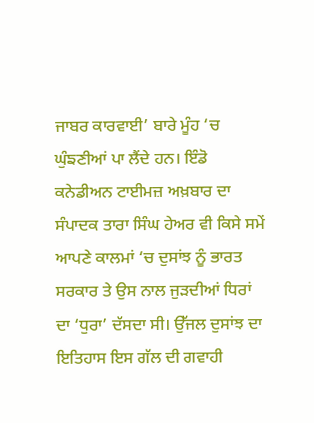ਜਾਬਰ ਕਾਰਵਾਈ’ ਬਾਰੇ ਮੂੰਹ ‘ਚ ਘੁੰਙਣੀਆਂ ਪਾ ਲੈਂਦੇ ਹਨ। ਇੰਡੋ ਕਨੇਡੀਅਨ ਟਾਈਮਜ਼ ਅਖ਼ਬਾਰ ਦਾ ਸੰਪਾਦਕ ਤਾਰਾ ਸਿੰਘ ਹੇਅਰ ਵੀ ਕਿਸੇ ਸਮੇਂ ਆਪਣੇ ਕਾਲਮਾਂ ‘ਚ ਦੁਸਾਂਝ ਨੂੰ ਭਾਰਤ ਸਰਕਾਰ ਤੇ ਉਸ ਨਾਲ ਜੁੜਦੀਆਂ ਧਿਰਾਂ ਦਾ ‘ਧੁਰਾ’ ਦੱਸਦਾ ਸੀ। ਉੱਜਲ ਦੁਸਾਂਝ ਦਾ ਇਤਿਹਾਸ ਇਸ ਗੱਲ ਦੀ ਗਵਾਹੀ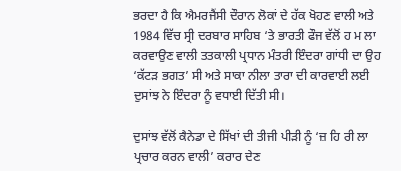ਭਰਦਾ ਹੈ ਕਿ ਐਮਰਜੈਂਸੀ ਦੌਰਾਨ ਲੋਕਾਂ ਦੇ ਹੱਕ ਖੋਹਣ ਵਾਲੀ ਅਤੇ 1984 ਵਿੱਚ ਸ੍ਰੀ ਦਰਬਾਰ ਸਾਹਿਬ ‘ਤੇ ਭਾਰਤੀ ਫੌਜ ਵੱਲੋਂ ਹ ਮ ਲਾ ਕਰਵਾਉਣ ਵਾਲੀ ਤਤਕਾਲੀ ਪ੍ਰਧਾਨ ਮੰਤਰੀ ਇੰਦਰਾ ਗਾਂਧੀ ਦਾ ਉਹ ‘ਕੱਟੜ ਭਗਤ’ ਸੀ ਅਤੇ ਸਾਕਾ ਨੀਲਾ ਤਾਰਾ ਦੀ ਕਾਰਵਾਈ ਲਈ ਦੁਸਾਂਝ ਨੇ ਇੰਦਰਾ ਨੂੰ ਵਧਾਈ ਦਿੱਤੀ ਸੀ।

ਦੁਸਾਂਝ ਵੱਲੋਂ ਕੈਨੇਡਾ ਦੇ ਸਿੱਖਾਂ ਦੀ ਤੀਜੀ ਪੀੜੀ ਨੂੰ ‘ਜ਼ ਹਿ ਰੀ ਲਾ ਪ੍ਰਚਾਰ ਕਰਨ ਵਾਲੀ’ ਕਰਾਰ ਦੇਣ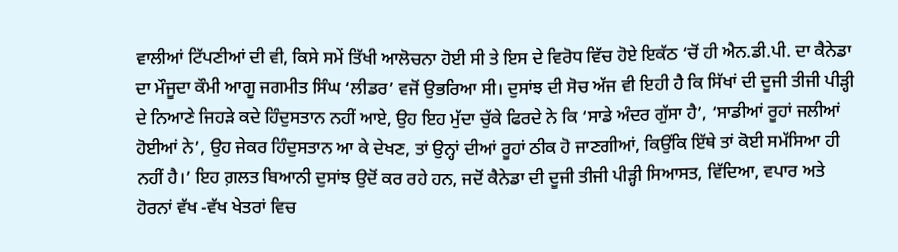ਵਾਲੀਆਂ ਟਿੱਪਣੀਆਂ ਦੀ ਵੀ, ਕਿਸੇ ਸਮੇਂ ਤਿੱਖੀ ਆਲੋਚਨਾ ਹੋਈ ਸੀ ਤੇ ਇਸ ਦੇ ਵਿਰੋਧ ਵਿੱਚ ਹੋਏ ਇਕੱਠ ‘ਚੋਂ ਹੀ ਐਨ.ਡੀ.ਪੀ. ਦਾ ਕੈਨੇਡਾ ਦਾ ਮੌਜੂਦਾ ਕੌਮੀ ਆਗੂ ਜਗਮੀਤ ਸਿੰਘ ‘ਲੀਡਰ’ ਵਜੋਂ ਉਭਰਿਆ ਸੀ। ਦੁਸਾਂਝ ਦੀ ਸੋਚ ਅੱਜ ਵੀ ਇਹੀ ਹੈ ਕਿ ਸਿੱਖਾਂ ਦੀ ਦੂਜੀ ਤੀਜੀ ਪੀੜ੍ਹੀ ਦੇ ਨਿਆਣੇ ਜਿਹੜੇ ਕਦੇ ਹਿੰਦੁਸਤਾਨ ਨਹੀਂ ਆਏ, ਉਹ ਇਹ ਮੁੱਦਾ ਚੁੱਕੇ ਫਿਰਦੇ ਨੇ ਕਿ ‘ਸਾਡੇ ਅੰਦਰ ਗੁੱਸਾ ਹੈ’, ‘ਸਾਡੀਆਂ ਰੂਹਾਂ ਜਲੀਆਂ ਹੋਈਆਂ ਨੇ’, ਉਹ ਜੇਕਰ ਹਿੰਦੁਸਤਾਨ ਆ ਕੇ ਦੇਖਣ, ਤਾਂ ਉਨ੍ਹਾਂ ਦੀਆਂ ਰੂਹਾਂ ਠੀਕ ਹੋ ਜਾਣਗੀਆਂ, ਕਿਉਂਕਿ ਇੱਥੇ ਤਾਂ ਕੋਈ ਸਮੱਸਿਆ ਹੀ ਨਹੀਂ ਹੈ।’ ਇਹ ਗ਼ਲਤ ਬਿਆਨੀ ਦੁਸਾਂਝ ਉਦੋਂ ਕਰ ਰਹੇ ਹਨ, ਜਦੋਂ ਕੈਨੇਡਾ ਦੀ ਦੂਜੀ ਤੀਜੀ ਪੀੜ੍ਹੀ ਸਿਆਸਤ, ਵਿੱਦਿਆ, ਵਪਾਰ ਅਤੇ ਹੋਰਨਾਂ ਵੱਖ -ਵੱਖ ਖੇਤਰਾਂ ਵਿਚ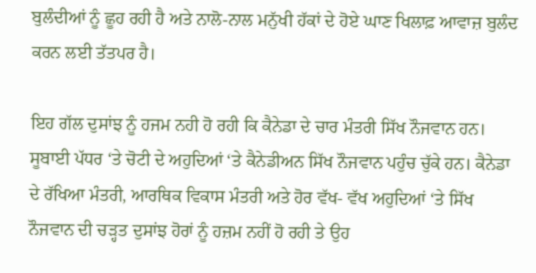ਬੁਲੰਦੀਆਂ ਨੂੰ ਛੂਹ ਰਹੀ ਹੈ ਅਤੇ ਨਾਲੋ-ਨਾਲ ਮਨੁੱਖੀ ਹੱਕਾਂ ਦੇ ਹੋਏ ਘਾਣ ਖਿਲਾਫ਼ ਆਵਾਜ਼ ਬੁਲੰਦ ਕਰਨ ਲਈ ਤੱਤਪਰ ਹੈ।

ਇਹ ਗੱਲ ਦੁਸਾਂਝ ਨੂੰ ਹਜਮ ਨਹੀ ਹੋ ਰਹੀ ਕਿ ਕੈਨੇਡਾ ਦੇ ਚਾਰ ਮੰਤਰੀ ਸਿੱਖ ਨੌਜਵਾਨ ਹਨ। ਸੂਬਾਈ ਪੱਧਰ ‘ਤੇ ਚੋਟੀ ਦੇ ਅਹੁਦਿਆਂ ‘ਤੇ ਕੈਨੇਡੀਅਨ ਸਿੱਖ ਨੌਜਵਾਨ ਪਹੁੰਚ ਚੁੱਕੇ ਹਨ। ਕੈਨੇਡਾ ਦੇ ਰੱਖਿਆ ਮੰਤਰੀ, ਆਰਥਿਕ ਵਿਕਾਸ ਮੰਤਰੀ ਅਤੇ ਹੋਰ ਵੱਖ- ਵੱਖ ਅਹੁਦਿਆਂ ‘ਤੇ ਸਿੱਖ ਨੌਜਵਾਨ ਦੀ ਚੜ੍ਹਤ ਦੁਸਾਂਝ ਹੋਰਾਂ ਨੂੰ ਹਜ਼ਮ ਨਹੀਂ ਹੋ ਰਹੀ ਤੇ ਉਹ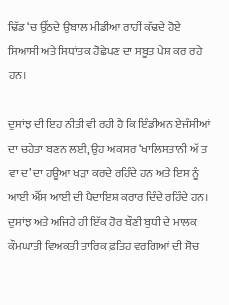ਢਿੱਡ ‘ਚ ਉੱਠਦੇ ਉਬਾਲ ਮੀਡੀਆ ਰਾਹੀਂ ਕੱਢਦੇ ਹੋਏ ਸਿਆਸੀ ਅਤੇ ਸਿਧਾਂਤਕ ਹੋਛੇਪਣ ਦਾ ਸਬੂਤ ਪੇਸ਼ ਕਰ ਰਹੇ ਹਨ।

ਦੁਸਾਂਝ ਦੀ ਇਹ ਨੀਤੀ ਵੀ ਰਹੀ ਹੈ ਕਿ ਇੰਡੀਅਨ ਏਜੰਸੀਆਂ ਦਾ ਚਹੇਤਾ ਬਣਨ ਲਈ, ਉਹ ਅਕਸਰ ‘ਖਾਲਿਸਤਾਨੀ ਅੱ ਤ ਵਾ ਦ’ ਦਾ ਹਊਆ ਖੜਾ ਕਰਦੇ ਰਹਿੰਦੇ ਹਨ ਅਤੇ ਇਸ ਨੂੰ ਆਈ ਐੱਸ ਆਈ ਦੀ ਪੈਦਾਇਸ਼ ਕਰਾਰ ਦਿੰਦੇ ਰਹਿੰਦੇ ਹਨ। ਦੁਸਾਂਝ ਅਤੇ ਅਜਿਹੇ ਹੀ ਇੱਕ ਹੋਰ ਬੌਣੀ ਬੁਧੀ ਦੇ ਮਾਲਕ ਕੌਮਘਾਤੀ ਵਿਅਕਤੀ ਤਾਰਿਕ ਫ਼ਤਿਹ ਵਰਗਿਆਂ ਦੀ ਸੋਚ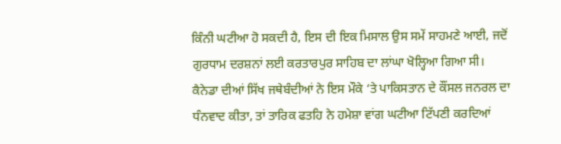ਕਿੰਨੀ ਘਟੀਆ ਹੋ ਸਕਦੀ ਹੈ, ਇਸ ਦੀ ਇਕ ਮਿਸਾਲ ਉਸ ਸਮੇਂ ਸਾਹਮਣੇ ਆਈ, ਜਦੋਂ ਗੁਰਧਾਮ ਦਰਸ਼ਨਾਂ ਲਈ ਕਰਤਾਰਪੁਰ ਸਾਹਿਬ ਦਾ ਲਾਂਘਾ ਖੋਲ੍ਹਿਆ ਗਿਆ ਸੀ। ਕੈਨੇਡਾ ਦੀਆਂ ਸਿੱਖ ਜਥੇਬੰਦੀਆਂ ਨੇ ਇਸ ਮੌਕੇ ‘ਤੇ ਪਾਕਿਸਤਾਨ ਦੇ ਕੌਂਸਲ ਜਨਰਲ ਦਾ ਧੰਨਵਾਦ ਕੀਤਾ, ਤਾਂ ਤਾਰਿਕ ਫਤਹਿ ਨੇ ਹਮੇਸ਼ਾ ਵਾਂਗ ਘਟੀਆ ਟਿੱਪਣੀ ਕਰਦਿਆਂ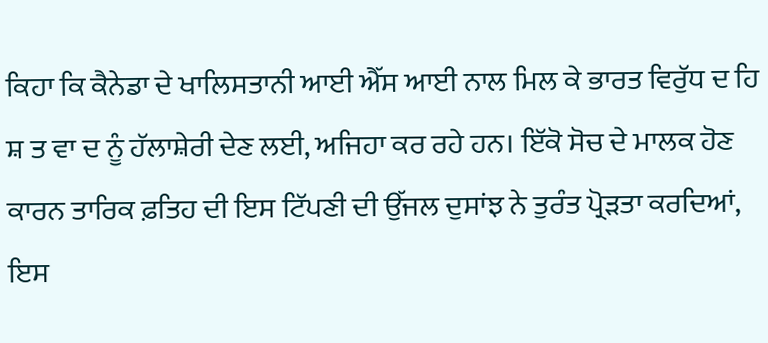ਕਿਹਾ ਕਿ ਕੈਨੇਡਾ ਦੇ ਖਾਲਿਸਤਾਨੀ ਆਈ ਐੱਸ ਆਈ ਨਾਲ ਮਿਲ ਕੇ ਭਾਰਤ ਵਿਰੁੱਧ ਦ ਹਿ ਸ਼ ਤ ਵਾ ਦ ਨੂੰ ਹੱਲਾਸ਼ੇਰੀ ਦੇਣ ਲਈ, ਅਜਿਹਾ ਕਰ ਰਹੇ ਹਨ। ਇੱਕੋ ਸੋਚ ਦੇ ਮਾਲਕ ਹੋਣ ਕਾਰਨ ਤਾਰਿਕ ਫ਼ਤਿਹ ਦੀ ਇਸ ਟਿੱਪਣੀ ਦੀ ਉੱਜਲ ਦੁਸਾਂਝ ਨੇ ਤੁਰੰਤ ਪ੍ਰੋੜਤਾ ਕਰਦਿਆਂ, ਇਸ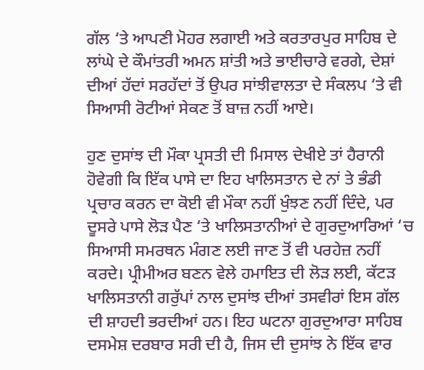ਗੱਲ ‘ਤੇ ਆਪਣੀ ਮੋਹਰ ਲਗਾਈ ਅਤੇ ਕਰਤਾਰਪੁਰ ਸਾਹਿਬ ਦੇ ਲਾਂਘੇ ਦੇ ਕੌਮਾਂਤਰੀ ਅਮਨ ਸ਼ਾਂਤੀ ਅਤੇ ਭਾਈਚਾਰੇ ਵਰਗੇ, ਦੇਸ਼ਾਂ ਦੀਆਂ ਹੱਦਾਂ ਸਰਹੱਦਾਂ ਤੋਂ ਉਪਰ ਸਾਂਝੀਵਾਲਤਾ ਦੇ ਸੰਕਲਪ ‘ਤੇ ਵੀ ਸਿਆਸੀ ਰੋਟੀਆਂ ਸੇਕਣ ਤੋਂ ਬਾਜ਼ ਨਹੀਂ ਆਏ।

ਹੁਣ ਦੁਸਾਂਝ ਦੀ ਮੌਕਾ ਪ੍ਰਸਤੀ ਦੀ ਮਿਸਾਲ ਦੇਖੀਏ ਤਾਂ ਹੈਰਾਨੀ ਹੋਵੇਗੀ ਕਿ ਇੱਕ ਪਾਸੇ ਦਾ ਇਹ ਖਾਲਿਸਤਾਨ ਦੇ ਨਾਂ ਤੇ ਭੰਡੀ ਪ੍ਰਚਾਰ ਕਰਨ ਦਾ ਕੋਈ ਵੀ ਮੌਕਾ ਨਹੀਂ ਖੁੰਝਣ ਨਹੀਂ ਦਿੰਦੇ, ਪਰ ਦੂਸਰੇ ਪਾਸੇ ਲੋੜ ਪੈਣ ‘ਤੇ ਖਾਲਿਸਤਾਨੀਆਂ ਦੇ ਗੁਰਦੁਆਰਿਆਂ ‘ਚ ਸਿਆਸੀ ਸਮਰਥਨ ਮੰਗਣ ਲਈ ਜਾਣ ਤੋਂ ਵੀ ਪਰਹੇਜ਼ ਨਹੀਂ ਕਰਦੇ। ਪ੍ਰੀਮੀਅਰ ਬਣਨ ਵੇਲੇ ਹਮਾਇਤ ਦੀ ਲੋੜ ਲਈ, ਕੱਟੜ ਖਾਲਿਸਤਾਨੀ ਗਰੁੱਪਾਂ ਨਾਲ ਦੁਸਾਂਝ ਦੀਆਂ ਤਸਵੀਰਾਂ ਇਸ ਗੱਲ ਦੀ ਸ਼ਾਹਦੀ ਭਰਦੀਆਂ ਹਨ। ਇਹ ਘਟਨਾ ਗੁਰਦੁਆਰਾ ਸਾਹਿਬ ਦਸਮੇਸ਼ ਦਰਬਾਰ ਸਰੀ ਦੀ ਹੈ, ਜਿਸ ਦੀ ਦੁਸਾਂਝ ਨੇ ਇੱਕ ਵਾਰ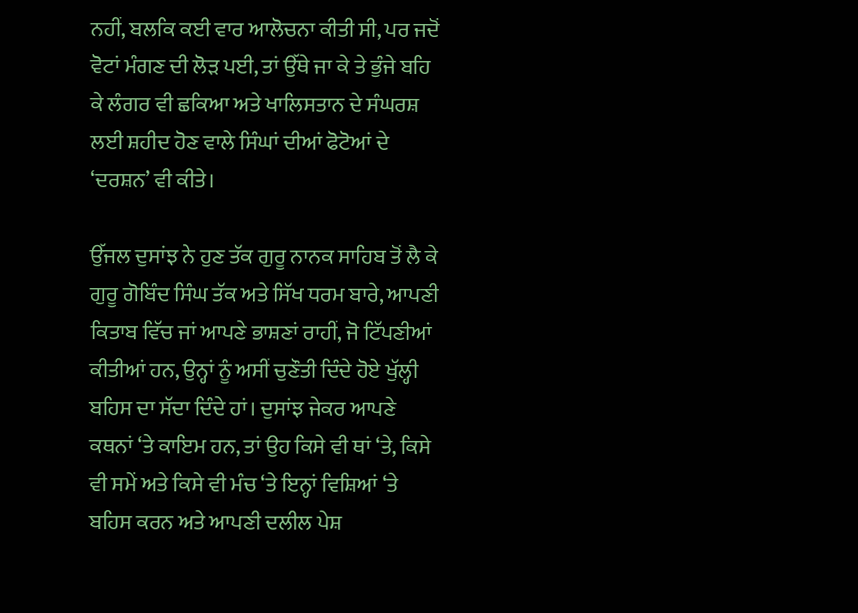ਨਹੀਂ, ਬਲਕਿ ਕਈ ਵਾਰ ਆਲੋਚਨਾ ਕੀਤੀ ਸੀ, ਪਰ ਜਦੋਂ ਵੋਟਾਂ ਮੰਗਣ ਦੀ ਲੋੜ ਪਈ, ਤਾਂ ਉੱਥੇ ਜਾ ਕੇ ਤੇ ਭੁੰਜੇ ਬਹਿ ਕੇ ਲੰਗਰ ਵੀ ਛਕਿਆ ਅਤੇ ਖਾਲਿਸਤਾਨ ਦੇ ਸੰਘਰਸ਼ ਲਈ ਸ਼ਹੀਦ ਹੋਣ ਵਾਲੇ ਸਿੰਘਾਂ ਦੀਆਂ ਫੋਟੋਆਂ ਦੇ ‘ਦਰਸ਼ਨ’ ਵੀ ਕੀਤੇ।

ਉੱਜਲ ਦੁਸਾਂਝ ਨੇ ਹੁਣ ਤੱਕ ਗੁਰੂ ਨਾਨਕ ਸਾਹਿਬ ਤੋਂ ਲੈ ਕੇ ਗੁਰੂ ਗੋਬਿੰਦ ਸਿੰਘ ਤੱਕ ਅਤੇ ਸਿੱਖ ਧਰਮ ਬਾਰੇ, ਆਪਣੀ ਕਿਤਾਬ ਵਿੱਚ ਜਾਂ ਆਪਣੇ ਭਾਸ਼ਣਾਂ ਰਾਹੀਂ, ਜੋ ਟਿੱਪਣੀਆਂ ਕੀਤੀਆਂ ਹਨ, ਉਨ੍ਹਾਂ ਨੂੰ ਅਸੀਂ ਚੁਣੌਤੀ ਦਿੰਦੇ ਹੋਏ ਖੁੱਲ੍ਹੀ ਬਹਿਸ ਦਾ ਸੱਦਾ ਦਿੰਦੇ ਹਾਂ। ਦੁਸਾਂਝ ਜੇਕਰ ਆਪਣੇ ਕਥਨਾਂ ‘ਤੇ ਕਾਇਮ ਹਨ, ਤਾਂ ਉਹ ਕਿਸੇ ਵੀ ਥਾਂ ‘ਤੇ, ਕਿਸੇ ਵੀ ਸਮੇਂ ਅਤੇ ਕਿਸੇ ਵੀ ਮੰਚ ‘ਤੇ ਇਨ੍ਹਾਂ ਵਿਸ਼ਿਆਂ ‘ਤੇ ਬਹਿਸ ਕਰਨ ਅਤੇ ਆਪਣੀ ਦਲੀਲ ਪੇਸ਼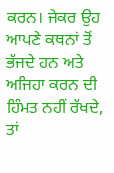ਕਰਨ। ਜੇਕਰ ਉਹ ਆਪਣੇ ਕਥਨਾਂ ਤੋਂ ਭੱਜਦੇ ਹਨ ਅਤੇ ਅਜਿਹਾ ਕਰਨ ਦੀ ਹਿੰਮਤ ਨਹੀਂ ਰੱਖਦੇ, ਤਾਂ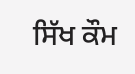ਸਿੱਖ ਕੌਮ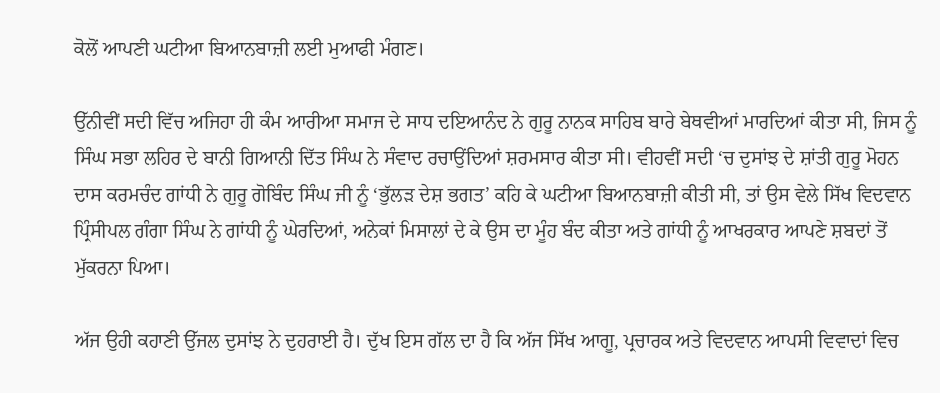ਕੋਲੋਂ ਆਪਣੀ ਘਟੀਆ ਬਿਆਨਬਾਜ਼ੀ ਲਈ ਮੁਆਫੀ ਮੰਗਣ।

ਉੱਨੀਵੀਂ ਸਦੀ ਵਿੱਚ ਅਜਿਹਾ ਹੀ ਕੰਮ ਆਰੀਆ ਸਮਾਜ ਦੇ ਸਾਧ ਦਇਆਨੰਦ ਨੇ ਗੁਰੂ ਨਾਨਕ ਸਾਹਿਬ ਬਾਰੇ ਬੇਥਵੀਆਂ ਮਾਰਦਿਆਂ ਕੀਤਾ ਸੀ, ਜਿਸ ਨੂੰ ਸਿੰਘ ਸਭਾ ਲਹਿਰ ਦੇ ਬਾਨੀ ਗਿਆਨੀ ਦਿੱਤ ਸਿੰਘ ਨੇ ਸੰਵਾਦ ਰਚਾਉਂਦਿਆਂ ਸ਼ਰਮਸਾਰ ਕੀਤਾ ਸੀ। ਵੀਹਵੀਂ ਸਦੀ ‘ਚ ਦੁਸਾਂਝ ਦੇ ਸ਼ਾਂਤੀ ਗੁਰੂ ਮੋਹਨ ਦਾਸ ਕਰਮਚੰਦ ਗਾਂਧੀ ਨੇ ਗੁਰੂ ਗੋਬਿੰਦ ਸਿੰਘ ਜੀ ਨੂੰ ‘ਭੁੱਲੜ ਦੇਸ਼ ਭਗਤ’ ਕਹਿ ਕੇ ਘਟੀਆ ਬਿਆਨਬਾਜ਼ੀ ਕੀਤੀ ਸੀ, ਤਾਂ ਉਸ ਵੇਲੇ ਸਿੱਖ ਵਿਦਵਾਨ ਪ੍ਰਿੰਸੀਪਲ ਗੰਗਾ ਸਿੰਘ ਨੇ ਗਾਂਧੀ ਨੂੰ ਘੇਰਦਿਆਂ, ਅਨੇਕਾਂ ਮਿਸਾਲਾਂ ਦੇ ਕੇ ਉਸ ਦਾ ਮੂੰਹ ਬੰਦ ਕੀਤਾ ਅਤੇ ਗਾਂਧੀ ਨੂੰ ਆਖਰਕਾਰ ਆਪਣੇ ਸ਼ਬਦਾਂ ਤੋਂ ਮੁੱਕਰਨਾ ਪਿਆ।

ਅੱਜ ਉਹੀ ਕਹਾਣੀ ਉੱਜਲ ਦੁਸਾਂਝ ਨੇ ਦੁਹਰਾਈ ਹੈ। ਦੁੱਖ ਇਸ ਗੱਲ ਦਾ ਹੈ ਕਿ ਅੱਜ ਸਿੱਖ ਆਗੂ, ਪ੍ਰਚਾਰਕ ਅਤੇ ਵਿਦਵਾਨ ਆਪਸੀ ਵਿਵਾਦਾਂ ਵਿਚ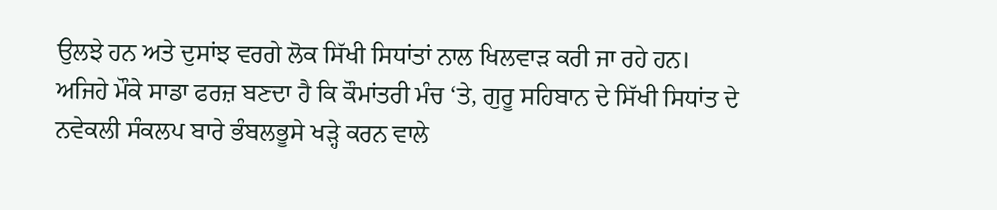ਉਲਝੇ ਹਨ ਅਤੇ ਦੁਸਾਂਝ ਵਰਗੇ ਲੋਕ ਸਿੱਖੀ ਸਿਧਾਂਤਾਂ ਨਾਲ ਖਿਲਵਾੜ ਕਰੀ ਜਾ ਰਹੇ ਹਨ। ਅਜਿਹੇ ਮੌਕੇ ਸਾਡਾ ਫਰਜ਼ ਬਣਦਾ ਹੈ ਕਿ ਕੌਮਾਂਤਰੀ ਮੰਚ ‘ਤੇ, ਗੁਰੂ ਸਹਿਬਾਨ ਦੇ ਸਿੱਖੀ ਸਿਧਾਂਤ ਦੇ ਨਵੇਕਲੀ ਸੰਕਲਪ ਬਾਰੇ ਭੰਬਲਭੂਸੇ ਖੜ੍ਹੇ ਕਰਨ ਵਾਲੇ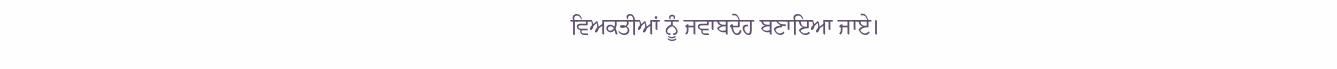ਵਿਅਕਤੀਆਂ ਨੂੰ ਜਵਾਬਦੇਹ ਬਣਾਇਆ ਜਾਏ।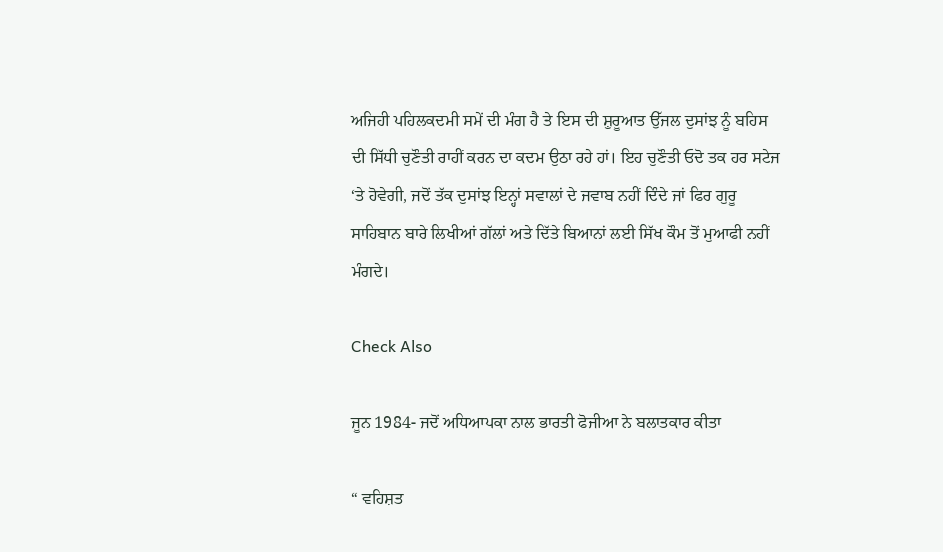ਅਜਿਹੀ ਪਹਿਲਕਦਮੀ ਸਮੇਂ ਦੀ ਮੰਗ ਹੈ ਤੇ ਇਸ ਦੀ ਸ਼ੁਰੂਆਤ ਉੱਜਲ ਦੁਸਾਂਝ ਨੂੰ ਬਹਿਸ ਦੀ ਸਿੱਧੀ ਚੁਣੌਤੀ ਰਾਹੀਂ ਕਰਨ ਦਾ ਕਦਮ ਉਠਾ ਰਹੇ ਹਾਂ। ਇਹ ਚੁਣੌਤੀ ਓਦੋ ਤਕ ਹਰ ਸਟੇਜ ‘ਤੇ ਹੋਵੇਗੀ, ਜਦੋਂ ਤੱਕ ਦੁਸਾਂਝ ਇਨ੍ਹਾਂ ਸਵਾਲਾਂ ਦੇ ਜਵਾਬ ਨਹੀਂ ਦਿੰਦੇ ਜਾਂ ਫਿਰ ਗੁਰੂ ਸਾਹਿਬਾਨ ਬਾਰੇ ਲਿਖੀਆਂ ਗੱਲਾਂ ਅਤੇ ਦਿੱਤੇ ਬਿਆਨਾਂ ਲਈ ਸਿੱਖ ਕੌਮ ਤੋਂ ਮੁਆਫੀ ਨਹੀਂ ਮੰਗਦੇ।

Check Also

ਜੂਨ 1984- ਜਦੋਂ ਅਧਿਆਪਕਾ ਨਾਲ ਭਾਰਤੀ ਫੋਜੀਆ ਨੇ ਬਲਾਤਕਾਰ ਕੀਤਾ

“ ਵਹਿਸ਼ਤ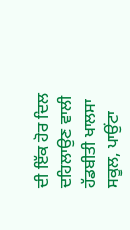ਦੀ ਇੱਕ ਹੋਰ ਦਿਲ ਦਹਿਲਾਉਣ ਵਾਲੀ ਹੱਡਬੀਤੀ ਖਾਲਸਾ ਸਕੂਲ, ਪਾਉਂਟਾ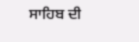ਸਾਹਿਬ ਦੀ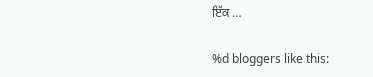ਇੱਕ …

%d bloggers like this: